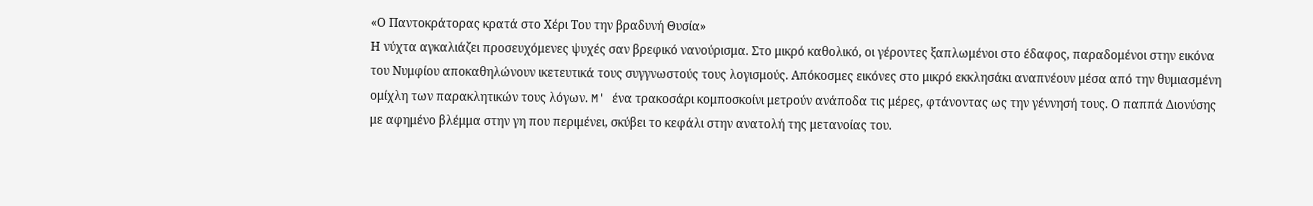«Ο Παντοκράτορας κρατά στο Χέρι Του την βραδυνή Θυσία»
Η νύχτα αγκαλιάζει προσευχόμενες ψυχές σαν βρεφικό νανούρισμα. Στο μικρό καθολικό, οι γέροντες ξαπλωμένοι στο έδαφος, παραδομένοι στην εικόνα του Νυμφίου αποκαθηλώνουν ικετευτικά τους συγγνωστούς τους λογισμούς. Απόκοσμες εικόνες στο μικρό εκκλησάκι αναπνέουν μέσα από την θυμιασμένη ομίχλη των παρακλητικών τους λόγων. M' ένα τρακοσάρι κομποσκοίνι μετρούν ανάποδα τις μέρες, φτάνοντας ως την γέννησή τους. Ο παππά Διονύσης με αφημένο βλέμμα στην γη που περιμένει, σκύβει το κεφάλι στην ανατολή της μετανοίας του.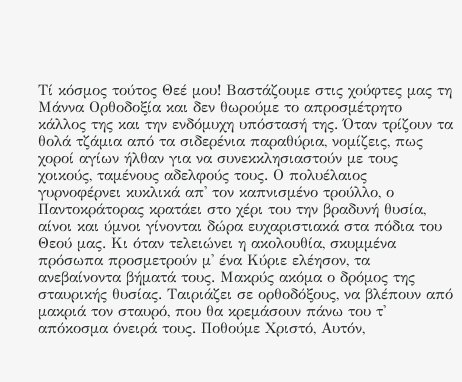Τί κόσμος τούτος Θεέ μου! Βαστάζουμε στις χούφτες μας τη Μάννα Ορθοδοξία και δεν θωρούμε το απροσμέτρητο κάλλος της και την ενδόμυχη υπόστασή της. Όταν τρίζουν τα θολά τζάμια από τα σιδερένια παραθύρια, νομίζεις, πως χοροί αγίων ήλθαν για να συνεκκλησιαστούν με τους χοικούς, ταμένους αδελφούς τους. Ο πολυέλαιος γυρνοφέρνει κυκλικά απ' τον καπνισμένο τρούλλο, ο Παντοκράτορας κρατάει στο χέρι του την βραδυνή θυσία, αίνοι και ύμνοι γίνονται δώρα ευχαριστιακά στα πόδια του Θεού μας. Κι όταν τελειώνει η ακολουθία, σκυμμένα πρόσωπα προσμετρούν μ' ένα Κύριε ελέησον, τα ανεβαίνοντα βήματά τους. Μακρύς ακόμα ο δρόμος της σταυρικής θυσίας. Ταιριάζει σε ορθοδόξους, να βλέπουν από μακριά τον σταυρό, που θα κρεμάσουν πάνω του τ' απόκοσμα όνειρά τους. Ποθούμε Χριστό, Αυτόν,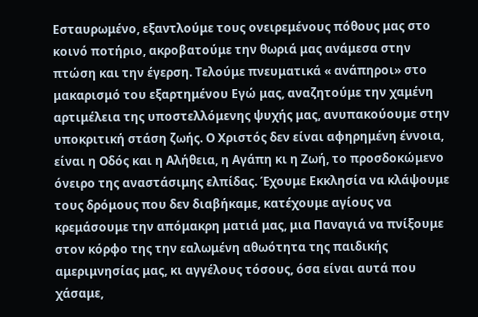Εσταυρωμένο, εξαντλούμε τους ονειρεμένους πόθους μας στο κοινό ποτήριο, ακροβατούμε την θωριά μας ανάμεσα στην πτώση και την έγερση. Τελούμε πνευματικά « ανάπηροι» στο μακαρισμό του εξαρτημένου Εγώ μας, αναζητούμε την χαμένη αρτιμέλεια της υποστελλόμενης ψυχής μας, ανυπακούουμε στην υποκριτική στάση ζωής. Ο Χριστός δεν είναι αφηρημένη έννοια, είναι η Οδός και η Αλήθεια, η Αγάπη κι η Ζωή, το προσδοκώμενο όνειρο της αναστάσιμης ελπίδας. Έχουμε Εκκλησία να κλάψουμε τους δρόμους που δεν διαβήκαμε, κατέχουμε αγίους να κρεμάσουμε την απόμακρη ματιά μας, μια Παναγιά να πνίξουμε στον κόρφο της την εαλωμένη αθωότητα της παιδικής αμεριμνησίας μας, κι αγγέλους τόσους, όσα είναι αυτά που χάσαμε,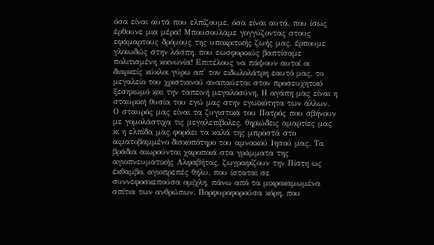όσα είναι αυτά που ελπίζουμε, όσα είναι αυτά, που ίσως έρθουνε μια μέρα! Μπουσουλάμε γογγύζοντας στους εφάμαρτους δρόμους της υποκριτικής ζωής μας, έρπουμε γλοιωδώς στην λάσπη, που εωσφορικώς βαπτίσαμε πολιτισμένη κοινωνία! Επιτέλους να πάψουν αυτοί οι διαρκείς κύκλοι γύρω απ' τον ειδωλολάτρη εαυτό μας, το μεγαλείο του χριστιανού αναπαύεται στον προσευχητικό ξεσηκωμό και την ταπεινή μεγαλοσύνη. Η αγάπη μας είναι η σταυρική θυσία του εγώ μας στην εγωϊκότητα των άλλων. Ο σταυρός μας είναι τα ζυγιστικά του Πατρός που σβήνουν με γομολάστιχα τις μεγαλεπίβολες, θηριώδεις αμαρτίες μας κι η ελπίδα μας φοράει τα καλά της μπροστά στο αιματοβαμμένο δισκοπότηρο του αμνοικού Ιησού μας. Τα βράδια αιωρούνται χαροποιά στα γράμματα της αγιοπνευματικής Αλφαβήτας, ζωγραφίζουν την Πίστη ως έκθαμβο, αγιοπρεπές θήλυ, που ίσταται σε συννεφοσκεπούσα ομίχλη, πάνω από τα μικροκαμωμένα σπίτια των ανθρώπων. Πορφυροφορούσα κόρη, που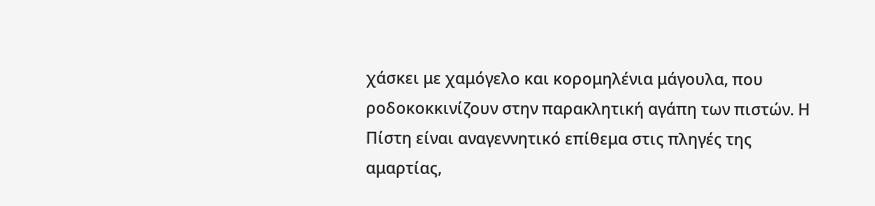χάσκει με χαμόγελο και κορομηλένια μάγουλα, που ροδοκοκκινίζουν στην παρακλητική αγάπη των πιστών. Η Πίστη είναι αναγεννητικό επίθεμα στις πληγές της αμαρτίας,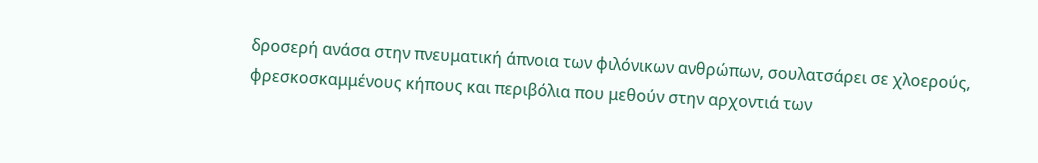δροσερή ανάσα στην πνευματική άπνοια των φιλόνικων ανθρώπων, σουλατσάρει σε χλοερούς, φρεσκοσκαμμένους κήπους και περιβόλια που μεθούν στην αρχοντιά των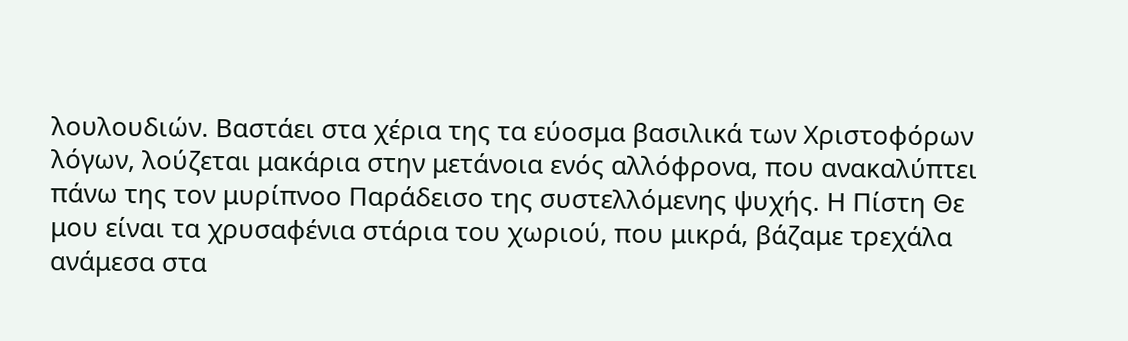λουλουδιών. Βαστάει στα χέρια της τα εύοσμα βασιλικά των Χριστοφόρων λόγων, λούζεται μακάρια στην μετάνοια ενός αλλόφρονα, που ανακαλύπτει πάνω της τον μυρίπνοο Παράδεισο της συστελλόμενης ψυχής. Η Πίστη Θε μου είναι τα χρυσαφένια στάρια του χωριού, που μικρά, βάζαμε τρεχάλα ανάμεσα στα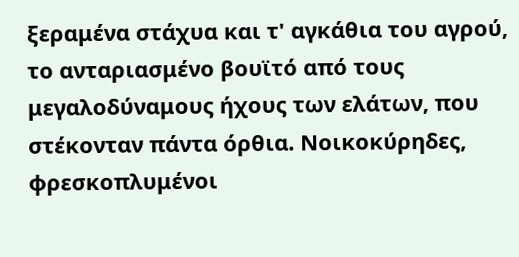ξεραμένα στάχυα και τ' αγκάθια του αγρού, το ανταριασμένο βουϊτό από τους μεγαλοδύναμους ήχους των ελάτων, που στέκονταν πάντα όρθια. Νοικοκύρηδες, φρεσκοπλυμένοι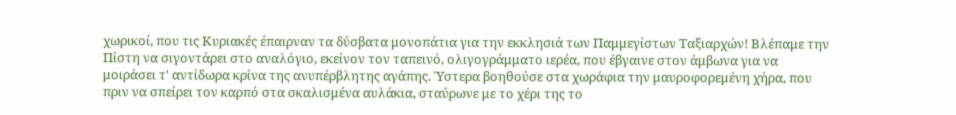χωρικοί, που τις Κυριακές έπαιρναν τα δύσβατα μονοπάτια για την εκκλησιά των Παμμεγίστων Ταξιαρχών! Βλέπαμε την Πίστη να σιγοντάρει στο αναλόγιο, εκείνον τον ταπεινό, ολιγογράμματο ιερέα, που έβγαινε στον άμβωνα για να μοιράσει τ' αντίδωρα κρίνα της ανυπέρβλητης αγάπης. Ύστερα βοηθούσε στα χωράφια την μαυροφορεμένη χήρα, που πριν να σπείρει τον καρπό στα σκαλισμένα αυλάκια, σταύρωνε με το χέρι της το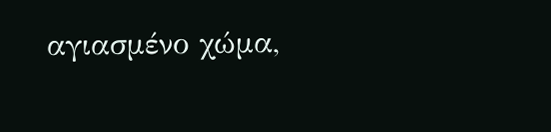αγιασμένο χώμα,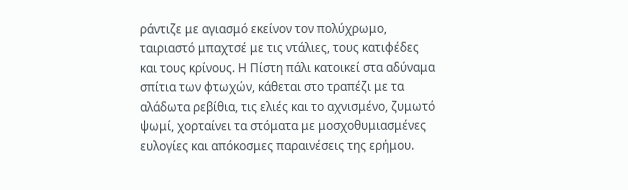ράντιζε με αγιασμό εκείνον τον πολύχρωμο, ταιριαστό μπαχτσέ με τις ντάλιες, τους κατιφέδες και τους κρίνους. Η Πίστη πάλι κατοικεί στα αδύναμα σπίτια των φτωχών, κάθεται στο τραπέζι με τα αλάδωτα ρεβίθια, τις ελιές και το αχνισμένο, ζυμωτό ψωμί, χορταίνει τα στόματα με μοσχοθυμιασμένες ευλογίες και απόκοσμες παραινέσεις της ερήμου.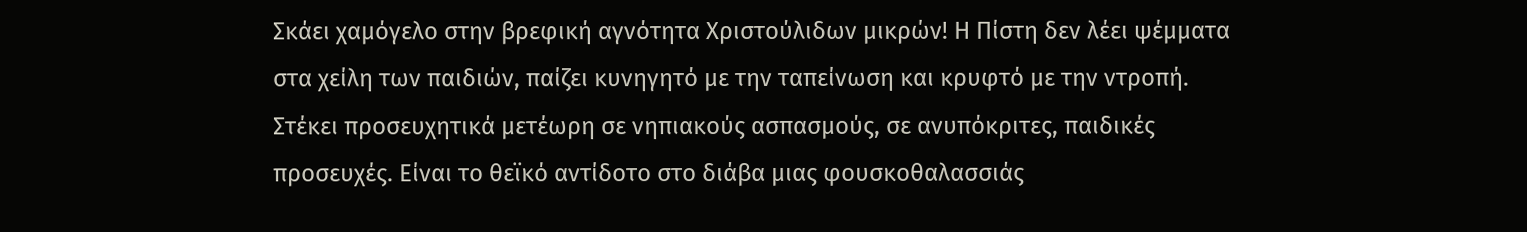Σκάει χαμόγελο στην βρεφική αγνότητα Χριστούλιδων μικρών! Η Πίστη δεν λέει ψέμματα στα χείλη των παιδιών, παίζει κυνηγητό με την ταπείνωση και κρυφτό με την ντροπή. Στέκει προσευχητικά μετέωρη σε νηπιακούς ασπασμούς, σε ανυπόκριτες, παιδικές προσευχές. Είναι το θεϊκό αντίδοτο στο διάβα μιας φουσκοθαλασσιάς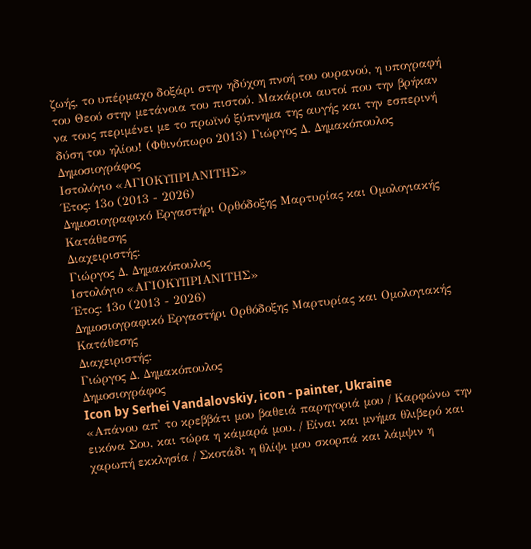ζωής, το υπέρμαχο δοξάρι στην ηδύχοη πνοή του ουρανού, η υπογραφή του Θεού στην μετάνοια του πιστού. Μακάριοι αυτοί που την βρήκαν να τους περιμένει με το πρωϊνό ξύπνημα της αυγής και την εσπερινή δύση του ηλίου! (Φθινόπωρο 2013) Γιώργος Δ. Δημακόπουλος
Δημοσιογράφος
Ιστολόγιο «ΑΓΙΟΚΥΠΡΙΑΝΙΤΗΣ»
Έτος: 13ο (2013 - 2026)
Δημοσιογραφικό Εργαστήρι Ορθόδοξης Μαρτυρίας και Ομολογιακής Κατάθεσης
Διαχειριστής:
Γιώργος Δ. Δημακόπουλος
Ιστολόγιο «ΑΓΙΟΚΥΠΡΙΑΝΙΤΗΣ»
Έτος: 13ο (2013 - 2026)
Δημοσιογραφικό Εργαστήρι Ορθόδοξης Μαρτυρίας και Ομολογιακής Κατάθεσης
Διαχειριστής:
Γιώργος Δ. Δημακόπουλος
Δημοσιογράφος
Icon by Serhei Vandalovskiy, icon - painter, Ukraine
«Απάνου απ' το κρεββάτι μου βαθειά παρηγοριά μου / Καρφώνω την εικόνα Σου, και τώρα η κάμαρά μου. / Είναι και μνήμα θλιβερό και χαρωπή εκκλησία / Σκοτάδι η θλίψι μου σκορπά και λάμψιν η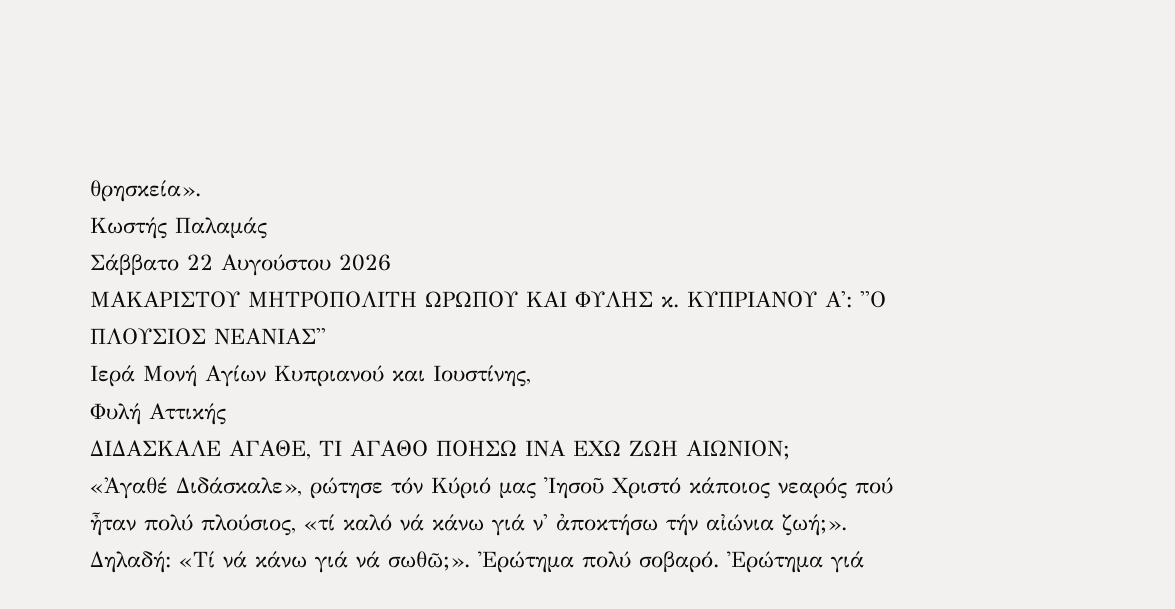θρησκεία».
Κωστής Παλαμάς
Σάββατο 22 Αυγούστου 2026
ΜΑΚΑΡΙΣΤΟΥ ΜΗΤΡΟΠΟΛΙΤΗ ΩΡΩΠΟΥ ΚΑΙ ΦΥΛΗΣ κ. ΚΥΠΡΙΑΝΟΥ Α': ''Ο ΠΛΟΥΣΙΟΣ ΝΕΑΝΙΑΣ''
Ιερά Μονή Αγίων Κυπριανού και Ιουστίνης,
Φυλή Αττικής
ΔΙΔΑΣΚΑΛΕ ΑΓΑΘΕ, ΤΙ ΑΓΑΘΟ ΠΟΗΣΩ ΙΝΑ ΕΧΩ ΖΩΗ ΑΙΩΝΙΟΝ;
«Ἀγαθέ Διδάσκαλε», ρώτησε τόν Κύριό μας Ἰησοῦ Χριστό κάποιος νεαρός πού ἦταν πολύ πλούσιος, «τί καλό νά κάνω γιά ν' ἀποκτήσω τήν αἰώνια ζωή;». Δηλαδή: «Τί νά κάνω γιά νά σωθῶ;». Ἐρώτημα πολύ σοβαρό. Ἐρώτημα γιά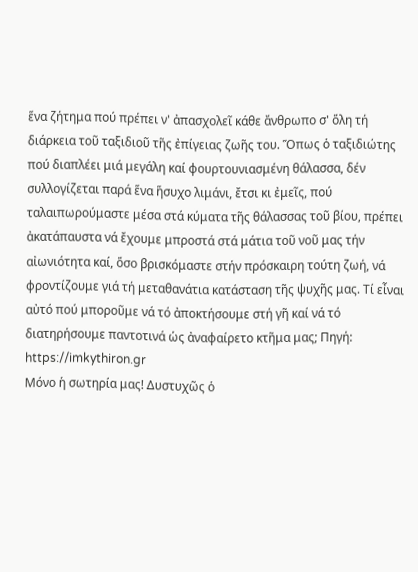ἕνα ζήτημα πού πρέπει ν' ἀπασχολεῖ κάθε ἄνθρωπο σ' ὅλη τή διάρκεια τοῦ ταξιδιοῦ τῆς ἐπίγειας ζωῆς του. Ὅπως ὁ ταξιδιώτης πού διαπλέει μιά μεγάλη καί φουρτουνιασμένη θάλασσα, δέν συλλογίζεται παρά ἕνα ἥσυχο λιμάνι, ἔτσι κι ἐμεῖς, πού ταλαιπωρούμαστε μέσα στά κύματα τῆς θάλασσας τοῦ βίου, πρέπει ἀκατάπαυστα νά ἔχουμε μπροστά στά μάτια τοῦ νοῦ μας τήν αἰωνιότητα καί, ὅσο βρισκόμαστε στήν πρόσκαιρη τούτη ζωή, νά φροντίζουμε γιά τή μεταθανάτια κατάσταση τῆς ψυχῆς μας. Τί εἶναι αὐτό πού μποροῦμε νά τό ἀποκτήσουμε στή γῆ καί νά τό διατηρήσουμε παντοτινά ὡς ἀναφαίρετο κτῆμα μας; Πηγή: https://imkythiron.gr
Μόνο ἡ σωτηρία μας! Δυστυχῶς ὁ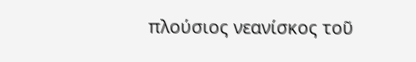πλούσιος νεανίσκος τοῦ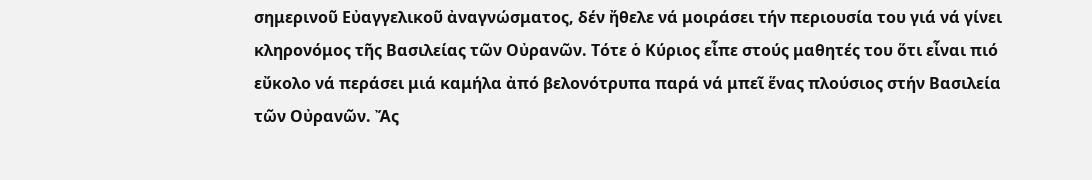σημερινοῦ Εὐαγγελικοῦ ἀναγνώσματος, δέν ἤθελε νά μοιράσει τήν περιουσία του γιά νά γίνει κληρονόμος τῆς Βασιλείας τῶν Οὐρανῶν. Τότε ὁ Κύριος εἶπε στούς μαθητές του ὅτι εἶναι πιό εὔκολο νά περάσει μιά καμήλα ἀπό βελονότρυπα παρά νά μπεῖ ἕνας πλούσιος στήν Βασιλεία τῶν Οὐρανῶν. Ἄς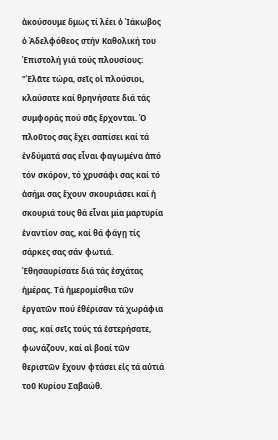ἀκούσουμε ὅμως τί λέει ὁ Ἰάκωβος ὁ Ἀδελφόθεος στήν Καθολική του Ἐπιστολή γιά τούς πλουσίους: "Ἐλᾶτε τώρα, σεῖς οἱ πλούσιοι, κλαύσατε καί θρηνήσατε διά τάς συμφοράς πού σᾶς ἔρχονται. Ὁ πλοῦτος σας ἔχει σαπίσει καί τά ἐνδύματά σας εἶναι φαγωμένα ἀπό τόν σκόρον, τό χρυσάφι σας καί τό ἀσήμι σας ἔχουν σκουριάσει καί ἡ σκουριά τους θά εἶναι μία μαρτυρία ἐναντίον σας, καί θά φάγῃ τίς σάρκες σας σάν φωτιά. Ἐθησαυρίσατε διά τάς ἐσχάτας ἡμέρας. Τά ἡμερομίσθια τῶν ἐργατῶν πού ἐθέρισαν τά χωράφια σας, καί σεῖς τούς τά ἐστερήσατε, φωνάζουν, καί αἱ βοαί τῶν θεριστῶν ἔχουν φτάσει εἰς τά αὐτιά τοῦ Κυρίου Σαβαώθ.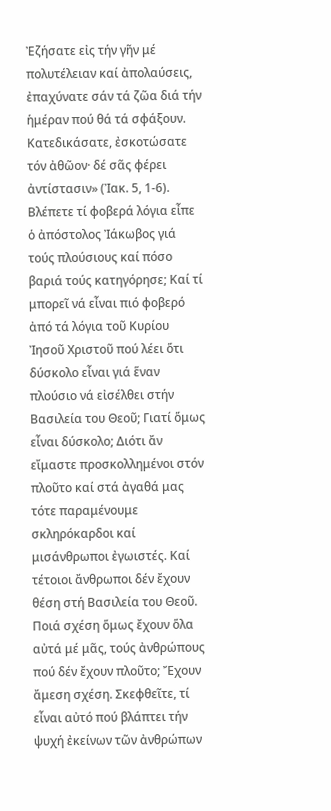Ἐζήσατε εἰς τήν γῆν μέ πολυτέλειαν καί ἀπολαύσεις, ἐπαχύνατε σάν τά ζῶα διά τήν ἡμέραν πού θά τά σφάξουν. Κατεδικάσατε, ἐσκοτώσατε τόν ἀθῶον· δέ σᾶς φέρει ἀντίστασιν» (Ἰακ. 5, 1-6). Βλέπετε τί φοβερά λόγια εἶπε ὁ ἀπόστολος Ἰάκωβος γιά τούς πλούσιους καί πόσο βαριά τούς κατηγόρησε; Καί τί μπορεῖ νά εἶναι πιό φοβερό ἀπό τά λόγια τοῦ Κυρίου Ἰησοῦ Χριστοῦ πού λέει ὅτι δύσκολο εἶναι γιά ἕναν πλούσιο νά εἰσέλθει στήν Βασιλεία του Θεοῦ; Γιατί ὅμως εἶναι δύσκολο; Διότι ἄν εἴμαστε προσκολλημένοι στόν πλοῦτο καί στά ἀγαθά μας τότε παραμένουμε σκληρόκαρδοι καί μισάνθρωποι ἐγωιστές. Καί τέτοιοι ἄνθρωποι δέν ἔχουν θέση στή Βασιλεία του Θεοῦ.
Ποιά σχέση ὅμως ἔχουν ὅλα αὐτά μέ μᾶς, τούς ἀνθρώπους πού δέν ἔχουν πλοῦτο; Ἔχουν ἄμεση σχέση. Σκεφθεῖτε, τί εἶναι αὐτό πού βλάπτει τήν ψυχή ἐκείνων τῶν ἀνθρώπων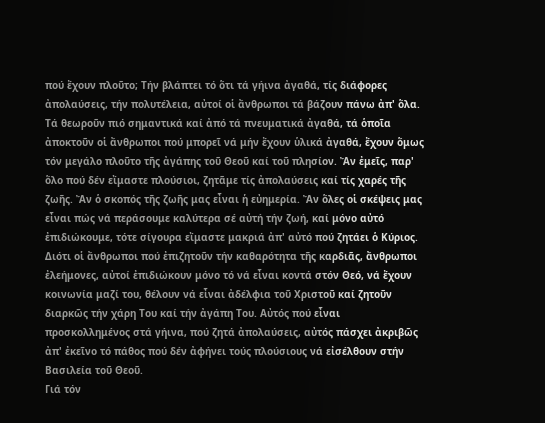πού ἔχουν πλοῦτο; Τήν βλάπτει τό ὅτι τά γήινα ἀγαθά, τίς διάφορες ἀπολαύσεις, τήν πολυτέλεια, αὐτοί οἱ ἄνθρωποι τά βάζουν πάνω ἀπ' ὅλα. Τά θεωροῦν πιό σημαντικά καί ἀπό τά πνευματικά ἀγαθά, τά ὁποῖα ἀποκτοῦν οἱ ἄνθρωποι πού μπορεῖ νά μήν ἔχουν ὑλικά ἀγαθά, ἔχουν ὅμως τόν μεγάλο πλοῦτο τῆς ἀγάπης τοῦ Θεοῦ καί τοῦ πλησίον. Ἄν ἐμεῖς, παρ' ὅλο πού δέν εἴμαστε πλούσιοι, ζητᾶμε τίς ἀπολαύσεις καί τίς χαρές τῆς ζωῆς. Ἄν ὁ σκοπός τῆς ζωῆς μας εἶναι ἡ εὐημερία. Ἄν ὅλες οἱ σκέψεις μας εἶναι πώς νά περάσουμε καλύτερα σέ αὐτή τήν ζωή, καί μόνο αὐτό ἐπιδιώκουμε, τότε σίγουρα εἴμαστε μακριά ἀπ' αὐτό πού ζητάει ὁ Κύριος.
Διότι οἱ ἄνθρωποι πού ἐπιζητοῦν τήν καθαρότητα τῆς καρδιᾶς, ἄνθρωποι ἐλεήμονες, αὐτοί ἐπιδιώκουν μόνο τό νά εἶναι κοντά στόν Θεό, νά ἔχουν κοινωνία μαζί του, θέλουν νά εἶναι ἀδέλφια τοῦ Χριστοῦ καί ζητοῦν διαρκῶς τήν χάρη Του καί τήν ἀγάπη Του. Αὐτός πού εἶναι προσκολλημένος στά γήινα, πού ζητά ἀπολαύσεις, αὐτός πάσχει ἀκριβῶς ἀπ' ἐκεῖνο τό πάθος πού δέν ἀφήνει τούς πλούσιους νά εἰσέλθουν στήν Βασιλεία τοῦ Θεοῦ.
Γιά τόν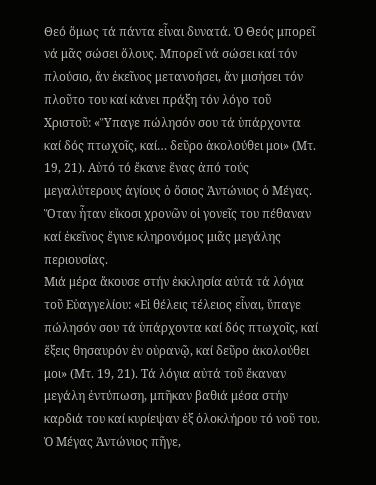Θεό ὅμως τά πάντα εἶναι δυνατά. Ὁ Θεός μπορεῖ νά μᾶς σώσει ὅλους. Μπορεῖ νά σώσει καί τόν πλούσιο, ἄν ἐκεῖνος μετανοήσει, ἄν μισήσει τόν πλοῦτο του καί κάνει πράξη τόν λόγο τοῦ Χριστοῦ: «Ὕπαγε πώλησόν σου τά ὑπάρχοντα καί δός πτωχοῖς, καί… δεῦρο ἀκολούθει μοι» (Μτ. 19, 21). Αὐτό τό ἔκανε ἕνας ἀπό τούς μεγαλύτερους ἁγίους ὁ ὅσιος Ἀντώνιος ὁ Μέγας. Ὅταν ἦταν εἴκοσι χρονῶν οἱ γονεῖς του πέθαναν καί ἐκεῖνος ἔγινε κληρονόμος μιᾶς μεγάλης περιουσίας.
Μιά μέρα ἄκουσε στήν ἐκκλησία αὐτά τά λόγια τοῦ Εὐαγγελίου: «Εἰ θέλεις τέλειος εἶναι, ὕπαγε πώλησόν σου τά ὑπάρχοντα καί δός πτωχοῖς, καί ἕξεις θησαυρόν ἐν οὐρανῷ, καί δεῦρο ἀκολούθει μοι» (Μτ. 19, 21). Τά λόγια αὐτά τοῦ ἔκαναν μεγάλη ἐντύπωση, μπῆκαν βαθιά μέσα στήν καρδιά του καί κυρίεψαν ἐξ ὁλοκλήρου τό νοῦ του. Ὁ Μέγας Ἀντώνιος πῆγε,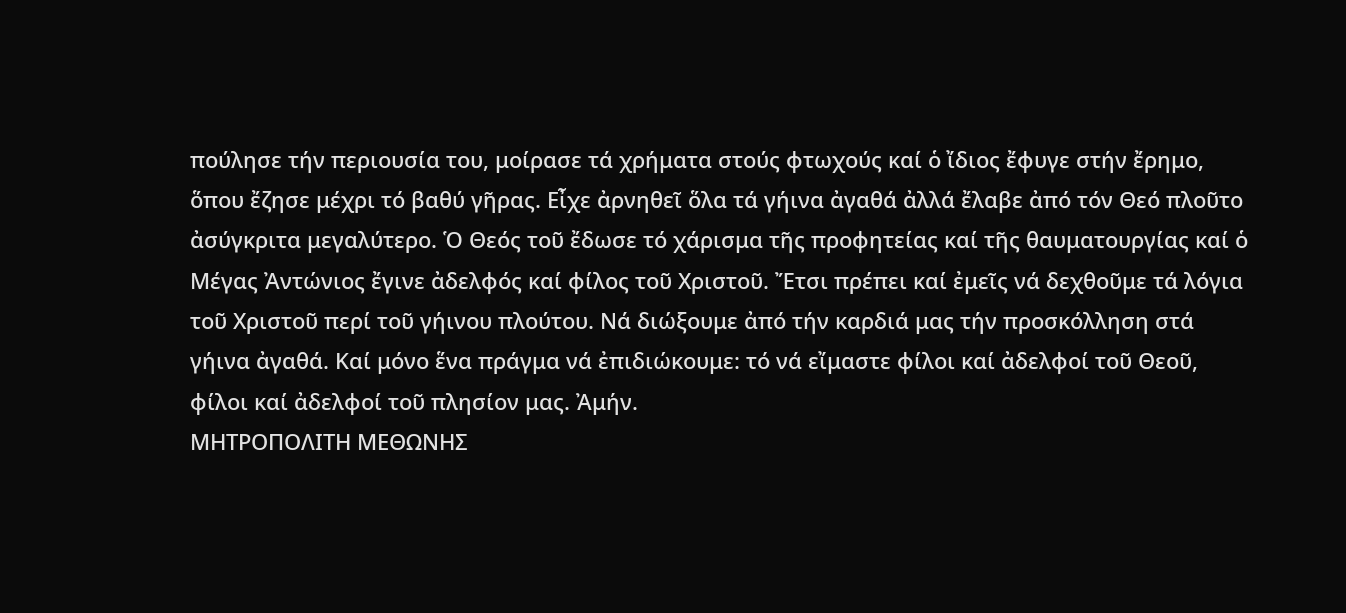πούλησε τήν περιουσία του, μοίρασε τά χρήματα στούς φτωχούς καί ὁ ἴδιος ἔφυγε στήν ἔρημο, ὅπου ἔζησε μέχρι τό βαθύ γῆρας. Εἶχε ἀρνηθεῖ ὅλα τά γήινα ἀγαθά ἀλλά ἔλαβε ἀπό τόν Θεό πλοῦτο ἀσύγκριτα μεγαλύτερο. Ὁ Θεός τοῦ ἔδωσε τό χάρισμα τῆς προφητείας καί τῆς θαυματουργίας καί ὁ Μέγας Ἀντώνιος ἔγινε ἀδελφός καί φίλος τοῦ Χριστοῦ. Ἔτσι πρέπει καί ἐμεῖς νά δεχθοῦμε τά λόγια τοῦ Χριστοῦ περί τοῦ γήινου πλούτου. Νά διώξουμε ἀπό τήν καρδιά μας τήν προσκόλληση στά γήινα ἀγαθά. Καί μόνο ἕνα πράγμα νά ἐπιδιώκουμε: τό νά εἴμαστε φίλοι καί ἀδελφοί τοῦ Θεοῦ, φίλοι καί ἀδελφοί τοῦ πλησίον μας. Ἀμήν.
ΜΗΤΡΟΠΟΛΙΤΗ ΜΕΘΩΝΗΣ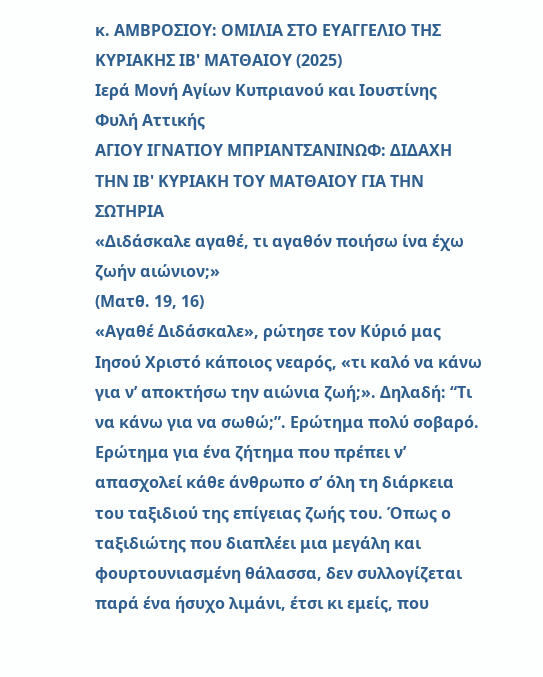κ. ΑΜΒΡΟΣΙΟΥ: ΟΜΙΛΙΑ ΣΤΟ ΕΥΑΓΓΕΛΙΟ ΤΗΣ ΚΥΡΙΑΚΗΣ ΙΒ' ΜΑΤΘΑΙΟΥ (2025)
Ιερά Μονή Αγίων Κυπριανού και Ιουστίνης
Φυλή Αττικής
ΑΓΙΟΥ ΙΓΝΑΤΙΟΥ ΜΠΡΙΑΝΤΣΑΝΙΝΩΦ: ΔΙΔΑΧΗ ΤΗΝ ΙΒ' ΚΥΡΙΑΚΗ ΤΟΥ ΜΑΤΘΑΙΟΥ ΓΙΑ ΤΗΝ ΣΩΤΗΡΙΑ
«Διδάσκαλε αγαθέ, τι αγαθόν ποιήσω ίνα έχω ζωήν αιώνιον;»
(Ματθ. 19, 16)
«Αγαθέ Διδάσκαλε», ρώτησε τον Κύριό μας Ιησού Χριστό κάποιος νεαρός, «τι καλό να κάνω για ν’ αποκτήσω την αιώνια ζωή;». Δηλαδή: “Τι να κάνω για να σωθώ;”. Ερώτημα πολύ σοβαρό. Ερώτημα για ένα ζήτημα που πρέπει ν’ απασχολεί κάθε άνθρωπο σ’ όλη τη διάρκεια του ταξιδιού της επίγειας ζωής του. Όπως ο ταξιδιώτης που διαπλέει μια μεγάλη και φουρτουνιασμένη θάλασσα, δεν συλλογίζεται παρά ένα ήσυχο λιμάνι, έτσι κι εμείς, που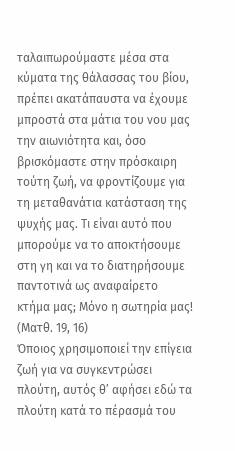ταλαιπωρούμαστε μέσα στα κύματα της θάλασσας του βίου, πρέπει ακατάπαυστα να έχουμε μπροστά στα μάτια του νου μας την αιωνιότητα και, όσο βρισκόμαστε στην πρόσκαιρη τούτη ζωή, να φροντίζουμε για τη μεταθανάτια κατάσταση της ψυχής μας. Τι είναι αυτό που μπορούμε να το αποκτήσουμε στη γη και να το διατηρήσουμε παντοτινά ως αναφαίρετο κτήμα μας; Μόνο η σωτηρία μας!
(Ματθ. 19, 16)
Όποιος χρησιμοποιεί την επίγεια ζωή για να συγκεντρώσει πλούτη, αυτός θ’ αφήσει εδώ τα πλούτη κατά το πέρασμά του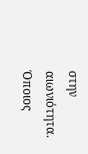στην αιωνιότητα. Όποιος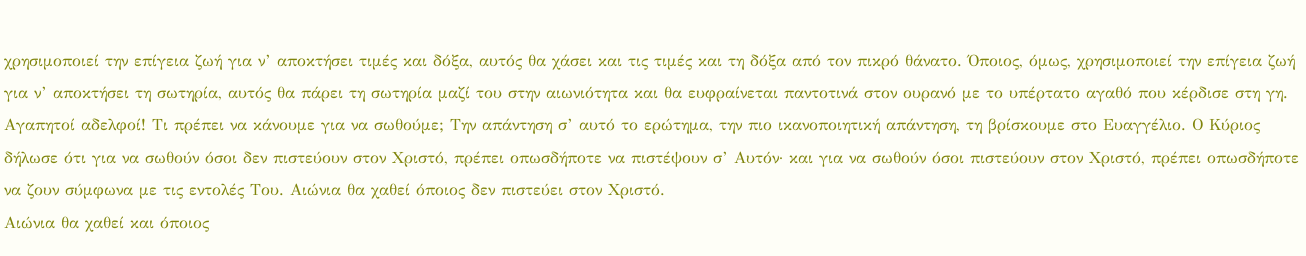χρησιμοποιεί την επίγεια ζωή για ν’ αποκτήσει τιμές και δόξα, αυτός θα χάσει και τις τιμές και τη δόξα από τον πικρό θάνατο. Όποιος, όμως, χρησιμοποιεί την επίγεια ζωή για ν’ αποκτήσει τη σωτηρία, αυτός θα πάρει τη σωτηρία μαζί του στην αιωνιότητα και θα ευφραίνεται παντοτινά στον ουρανό με το υπέρτατο αγαθό που κέρδισε στη γη. Αγαπητοί αδελφοί! Τι πρέπει να κάνουμε για να σωθούμε; Την απάντηση σ’ αυτό το ερώτημα, την πιο ικανοποιητική απάντηση, τη βρίσκουμε στο Ευαγγέλιο. Ο Κύριος δήλωσε ότι για να σωθούν όσοι δεν πιστεύουν στον Χριστό, πρέπει οπωσδήποτε να πιστέψουν σ’ Αυτόν· και για να σωθούν όσοι πιστεύουν στον Χριστό, πρέπει οπωσδήποτε να ζουν σύμφωνα με τις εντολές Του. Αιώνια θα χαθεί όποιος δεν πιστεύει στον Χριστό.
Αιώνια θα χαθεί και όποιος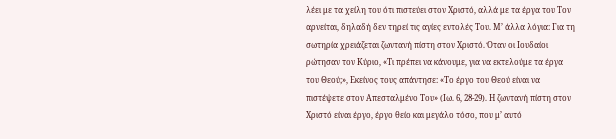λέει με τα χείλη του ότι πιστεύει στον Χριστό, αλλά με τα έργα του Τον αρνείται, δηλαδή δεν τηρεί τις αγίες εντολές Του. Μ’ άλλα λόγια: Για τη σωτηρία χρειάζεται ζωντανή πίστη στον Χριστό. Όταν οι Ιουδαίοι ρώτησαν τον Κύριο, «Τι πρέπει να κάνουμε, για να εκτελούμε τα έργα του Θεού;», Εκείνος τους απάντησε: «Το έργο του Θεού είναι να πιστέψετε στον Απεσταλμένο Του» (Ιω. 6, 28-29). Η ζωντανή πίστη στον Χριστό είναι έργο, έργο θείο και μεγάλο τόσο, που μ’ αυτό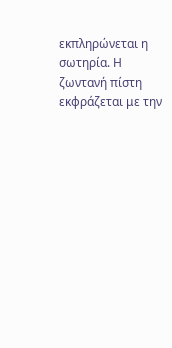εκπληρώνεται η σωτηρία. Η ζωντανή πίστη εκφράζεται με την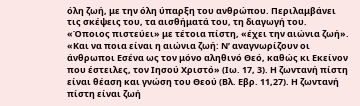όλη ζωή, με την όλη ύπαρξη του ανθρώπου. Περιλαμβάνει τις σκέψεις του, τα αισθήματά του, τη διαγωγή του. «Όποιος πιστεύει» με τέτοια πίστη, «έχει την αιώνια ζωή». «Και να ποια είναι η αιώνια ζωή: Ν’ αναγνωρίζουν οι άνθρωποι Εσένα ως τον μόνο αληθινό Θεό, καθώς κι Εκείνον που έστειλες, τον Ιησού Χριστό» (Ιω. 17, 3). Η ζωντανή πίστη είναι θέαση και γνώση του Θεού (Βλ. Εβρ. 11,27). Η ζωντανή πίστη είναι ζωή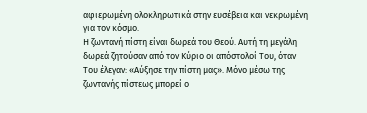αφιερωμένη ολοκληρωτικά στην ευσέβεια και νεκρωμένη για τον κόσμο.
Η ζωντανή πίστη είναι δωρεά του Θεού. Αυτή τη μεγάλη δωρεά ζητούσαν από τον Κύριο οι απόστολοί Του, όταν Του έλεγαν: «Αύξησε την πίστη μας». Μόνο μέσω της ζωντανής πίστεως μπορεί ο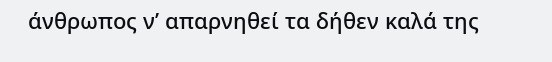άνθρωπος ν’ απαρνηθεί τα δήθεν καλά της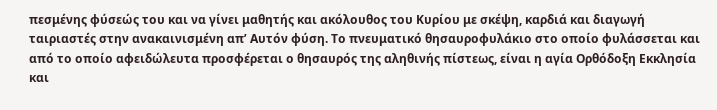πεσμένης φύσεώς του και να γίνει μαθητής και ακόλουθος του Κυρίου με σκέψη, καρδιά και διαγωγή ταιριαστές στην ανακαινισμένη απ’ Αυτόν φύση. Το πνευματικό θησαυροφυλάκιο στο οποίο φυλάσσεται και από το οποίο αφειδώλευτα προσφέρεται ο θησαυρός της αληθινής πίστεως, είναι η αγία Ορθόδοξη Εκκλησία και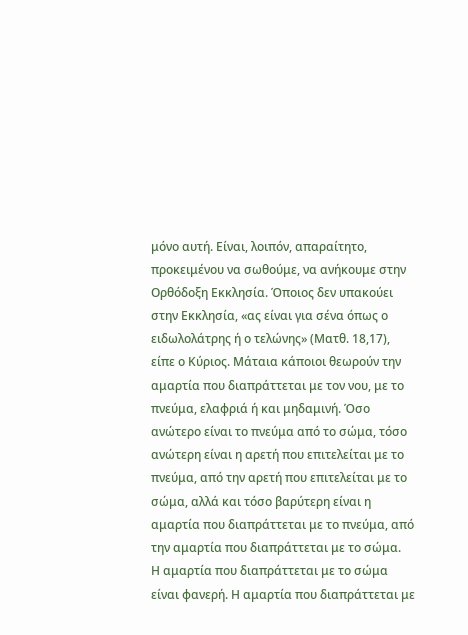μόνο αυτή. Είναι, λοιπόν, απαραίτητο, προκειμένου να σωθούμε, να ανήκουμε στην Ορθόδοξη Εκκλησία. Όποιος δεν υπακούει στην Εκκλησία, «ας είναι για σένα όπως ο ειδωλολάτρης ή ο τελώνης» (Ματθ. 18,17), είπε ο Κύριος. Μάταια κάποιοι θεωρούν την αμαρτία που διαπράττεται με τον νου, με το πνεύμα, ελαφριά ή και μηδαμινή. Όσο ανώτερο είναι το πνεύμα από το σώμα, τόσο ανώτερη είναι η αρετή που επιτελείται με το πνεύμα, από την αρετή που επιτελείται με το σώμα, αλλά και τόσο βαρύτερη είναι η αμαρτία που διαπράττεται με το πνεύμα, από την αμαρτία που διαπράττεται με το σώμα.
Η αμαρτία που διαπράττεται με το σώμα είναι φανερή. Η αμαρτία που διαπράττεται με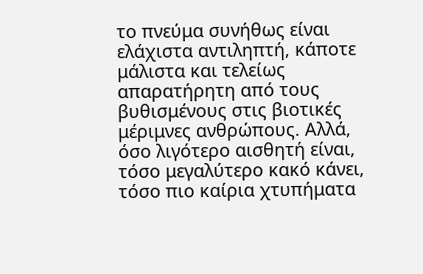το πνεύμα συνήθως είναι ελάχιστα αντιληπτή, κάποτε μάλιστα και τελείως απαρατήρητη από τους βυθισμένους στις βιοτικές μέριμνες ανθρώπους. Αλλά, όσο λιγότερο αισθητή είναι, τόσο μεγαλύτερο κακό κάνει, τόσο πιο καίρια χτυπήματα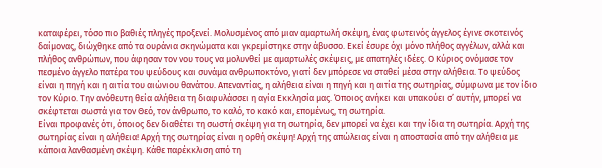καταφέρει, τόσο πιο βαθιές πληγές προξενεί. Μολυσμένος από μιαν αμαρτωλή σκέψη, ένας φωτεινός άγγελος έγινε σκοτεινός δαίμονας, διώχθηκε από τα ουράνια σκηνώματα και γκρεμίστηκε στην άβυσσο. Εκεί έσυρε όχι μόνο πλήθος αγγέλων, αλλά και πλήθος ανθρώπων, που άφησαν τον νου τους να μολυνθεί με αμαρτωλές σκέψεις, με απατηλές ιδέες. Ο Κύριος ονόμασε τον πεσμένο άγγελο πατέρα του ψεύδους και συνάμα ανθρωποκτόνο, γιατί δεν μπόρεσε να σταθεί μέσα στην αλήθεια. Το ψεύδος είναι η πηγή και η αιτία του αιώνιου θανάτου. Απεναντίας, η αλήθεια είναι η πηγή και η αιτία της σωτηρίας, σύμφωνα με τον ίδιο τον Κύριο. Την ανόθευτη θεία αλήθεια τη διαφυλάσσει η αγία Εκκλησία μας. Όποιος ανήκει και υπακούει σ’ αυτήν, μπορεί να σκέφτεται σωστά για τον Θεό, τον άνθρωπο, το καλό, το κακό και, επομένως, τη σωτηρία.
Είναι προφανές ότι, όποιος δεν διαθέτει τη σωστή σκέψη για τη σωτηρία, δεν μπορεί να έχει και την ίδια τη σωτηρία. Αρχή της σωτηρίας είναι η αλήθεια! Αρχή της σωτηρίας είναι η ορθή σκέψη! Αρχή της απώλειας είναι η αποστασία από την αλήθεια με κάποια λανθασμένη σκέψη. Κάθε παρέκκλιση από τη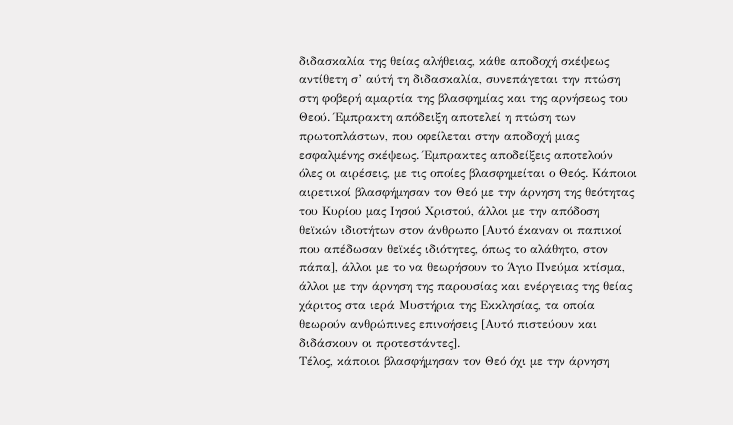διδασκαλία της θείας αλήθειας, κάθε αποδοχή σκέψεως αντίθετη σ’ αύτή τη διδασκαλία, συνεπάγεται την πτώση στη φοβερή αμαρτία της βλασφημίας και της αρνήσεως του Θεού. Έμπρακτη απόδειξη αποτελεί η πτώση των πρωτοπλάστων, που οφείλεται στην αποδοχή μιας εσφαλμένης σκέψεως. Έμπρακτες αποδείξεις αποτελούν όλες οι αιρέσεις, με τις οποίες βλασφημείται ο Θεός. Κάποιοι αιρετικοί βλασφήμησαν τον Θεό με την άρνηση της θεότητας του Κυρίου μας Ιησού Χριστού, άλλοι με την απόδοση θεϊκών ιδιοτήτων στον άνθρωπο [Αυτό έκαναν οι παπικοί που απέδωσαν θεϊκές ιδιότητες, όπως το αλάθητο, στον πάπα], άλλοι με το να θεωρήσουν το Άγιο Πνεύμα κτίσμα, άλλοι με την άρνηση της παρουσίας και ενέργειας της θείας χάριτος στα ιερά Μυστήρια της Εκκλησίας, τα οποία θεωρούν ανθρώπινες επινοήσεις [Αυτό πιστεύουν και διδάσκουν οι προτεστάντες].
Τέλος, κάποιοι βλασφήμησαν τον Θεό όχι με την άρνηση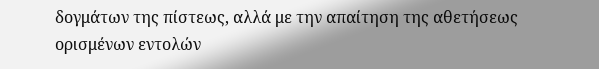δογμάτων της πίστεως, αλλά με την απαίτηση της αθετήσεως ορισμένων εντολών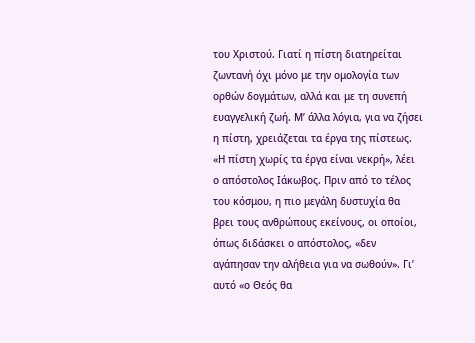του Χριστού. Γιατί η πίστη διατηρείται ζωντανή όχι μόνο με την ομολογία των ορθών δογμάτων, αλλά και με τη συνεπή ευαγγελική ζωή. Μ’ άλλα λόγια, για να ζήσει η πίστη, χρειάζεται τα έργα της πίστεως. «Η πίστη χωρίς τα έργα είναι νεκρή», λέει ο απόστολος Ιάκωβος. Πριν από το τέλος του κόσμου, η πιο μεγάλη δυστυχία θα βρει τους ανθρώπους εκείνους, οι οποίοι, όπως διδάσκει ο απόστολος, «δεν αγάπησαν την αλήθεια για να σωθούν». Γι’ αυτό «ο Θεός θα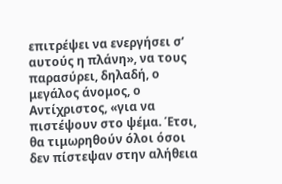επιτρέψει να ενεργήσει σ’ αυτούς η πλάνη», να τους παρασύρει, δηλαδή, ο μεγάλος άνομος, ο Αντίχριστος, «για να πιστέψουν στο ψέμα. Έτσι, θα τιμωρηθούν όλοι όσοι δεν πίστεψαν στην αλήθεια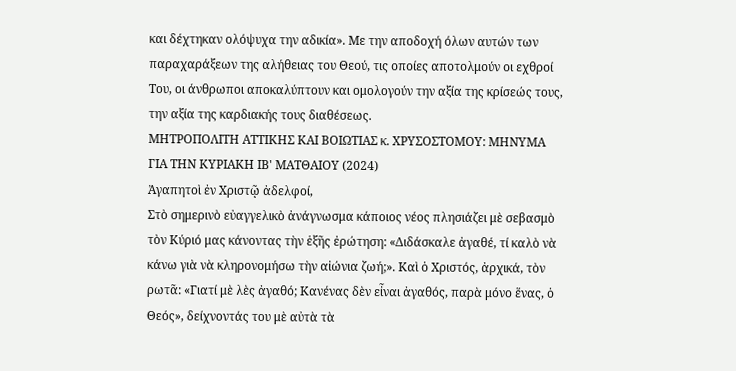και δέχτηκαν ολόψυχα την αδικία». Με την αποδοχή όλων αυτών των παραχαράξεων της αλήθειας του Θεού, τις οποίες αποτολμούν οι εχθροί Του, οι άνθρωποι αποκαλύπτουν και ομολογούν την αξία της κρίσεώς τους, την αξία της καρδιακής τους διαθέσεως.
ΜΗΤΡΟΠΟΛΙΤΗ ΑΤΤΙΚΗΣ ΚΑΙ ΒΟΙΩΤΙΑΣ κ. ΧΡΥΣΟΣΤΟΜΟΥ: ΜΗΝΥΜΑ ΓΙΑ ΤΗΝ ΚΥΡΙΑΚΗ ΙΒ' ΜΑΤΘΑΙΟΥ (2024)
Ἀγαπητοὶ ἐν Χριστῷ ἀδελφοί,
Στὸ σημερινὸ εὐαγγελικὸ ἀνάγνωσμα κάποιος νέος πλησιάζει μὲ σεβασμὸ τὸν Κύριό μας κάνοντας τὴν ἑξῆς ἐρώτηση: «Διδάσκαλε ἀγαθέ, τί καλὸ νὰ κάνω γιὰ νὰ κληρονομήσω τὴν αἰώνια ζωή;». Καὶ ὁ Χριστός, ἀρχικά, τὸν ρωτᾶ: «Γιατί μὲ λὲς ἀγαθό; Κανένας δὲν εἶναι ἀγαθός, παρὰ μόνο ἕνας, ὁ Θεός», δείχνοντάς του μὲ αὐτὰ τὰ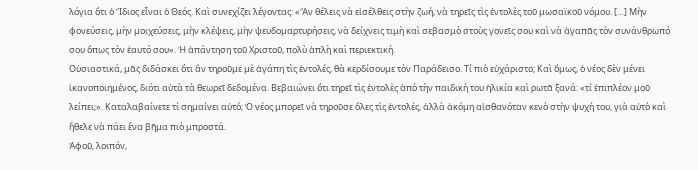λόγια ὅτι ὁ Ἴδιος εἶναι ὁ Θεός. Καὶ συνεχίζει λέγοντας: «Ἂν θέλεις νὰ εἰσέλθεις στὴν ζωή, νὰ τηρεῖς τὶς ἐντολὲς τοῦ μωσαϊκοῦ νόμου. […] Μὴν φονεύσεις, μὴν μοιχεύσεις, μὴν κλέψεις, μὴν ψευδομαρτυρήσεις, νὰ δείχνεις τιμὴ καὶ σεβασμὸ στοὺς γονεῖς σου καὶ νὰ ἀγαπᾶς τὸν συνάνθρωπό σου ὅπως τὸν ἑαυτό σου». Ἡ ἀπάντηση τοῦ Χριστοῦ, πολὺ ἁπλὴ καὶ περιεκτική.
Οὐσιαστικά, μᾶς διδάσκει ὅτι ἂν τηροῦμε μὲ ἀγάπη τὶς ἐντολές, θὰ κερδίσουμε τὸν Παράδεισο. Τί πιὸ εὐχάριστο; Καὶ ὅμως, ὁ νέος δὲν μένει ἱκανοποιημένος, διότι αὐτὰ τὰ θεωρεῖ δεδομένα. Βεβαιώνει ὅτι τηρεῖ τὶς ἐντολὲς ἀπὸ τὴν παιδική του ἡλικία καὶ ρωτᾶ ξανά: «τί ἐπιπλέον μοῦ λείπει;». Καταλαβαίνετε τί σημαίνει αὐτό; Ὁ νέος μπορεῖ νὰ τηροῦσε ὅλες τὶς ἐντολές, ἀλλὰ ἀκόμη αἰσθανόταν κενὸ στὴν ψυχή του, γιὰ αὐτὸ καὶ ἤθελε νὰ πάει ἕνα βῆμα πιὸ μπροστά.
Ἀφοῦ, λοιπόν,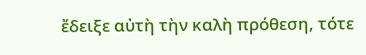ἔδειξε αὐτὴ τὴν καλὴ πρόθεση, τότε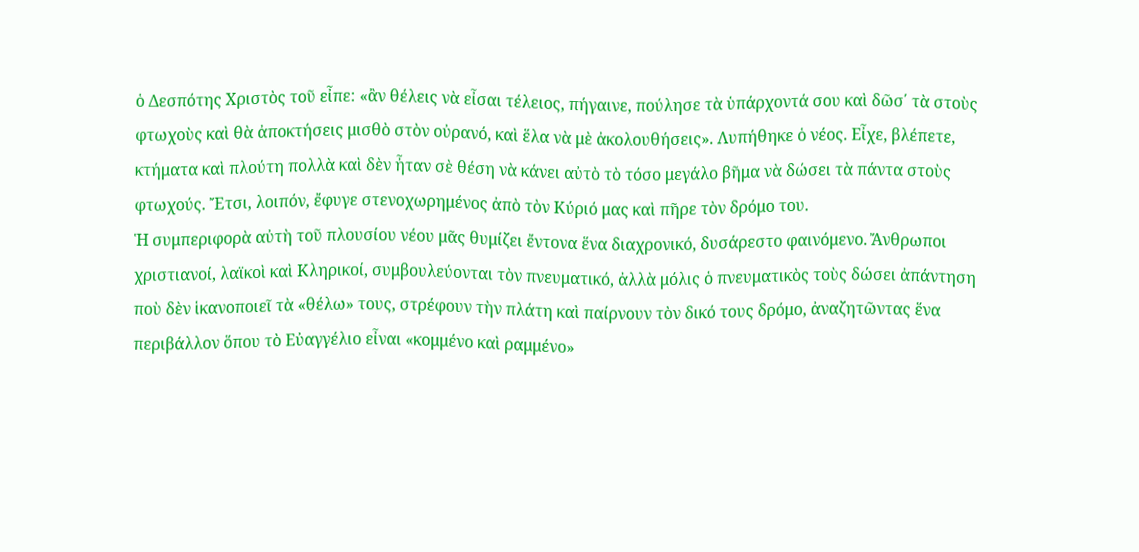ὁ Δεσπότης Χριστὸς τοῦ εἶπε: «ἂν θέλεις νὰ εἶσαι τέλειος, πήγαινε, πούλησε τὰ ὑπάρχοντά σου καὶ δῶσ΄ τὰ στοὺς φτωχοὺς καὶ θὰ ἀποκτήσεις μισθὸ στὸν οὐρανό, καὶ ἕλα νὰ μὲ ἀκολουθήσεις». Λυπήθηκε ὁ νέος. Εἶχε, βλέπετε, κτήματα καὶ πλούτη πολλὰ καὶ δὲν ἦταν σὲ θέση νὰ κάνει αὐτὸ τὸ τόσο μεγάλο βῆμα νὰ δώσει τὰ πάντα στοὺς φτωχούς. Ἔτσι, λοιπόν, ἔφυγε στενοχωρημένος ἀπὸ τὸν Κύριό μας καὶ πῆρε τὸν δρόμο του.
Ἡ συμπεριφορὰ αὐτὴ τοῦ πλουσίου νέου μᾶς θυμίζει ἔντονα ἕνα διαχρονικό, δυσάρεστο φαινόμενο. Ἄνθρωποι χριστιανοί, λαϊκοὶ καὶ Κληρικοί, συμβουλεύονται τὸν πνευματικό, ἀλλὰ μόλις ὁ πνευματικὸς τοὺς δώσει ἀπάντηση ποὺ δὲν ἱκανοποιεῖ τὰ «θέλω» τους, στρέφουν τὴν πλάτη καὶ παίρνουν τὸν δικό τους δρόμο, ἀναζητῶντας ἕνα περιβάλλον ὅπου τὸ Εὐαγγέλιο εἶναι «κομμένο καὶ ραμμένο»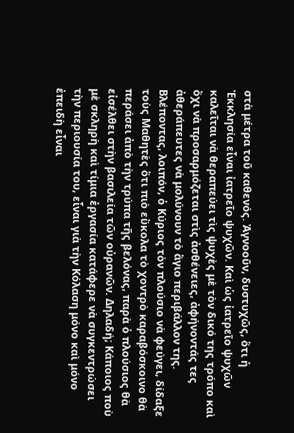στὰ μέτρα τοῦ καθενός. Ἀγνοοῦν, δυστυχῶς, ὅτι ἡ Ἐκκλησία εἶναι ἰατρεῖο ψυχῶν. Καὶ ὡς ἰατρεῖο ψυχῶν καλεῖται νὰ θεραπεύει τὶς ψυχὲς μὲ τὸν δικό της τρόπο καὶ ὄχι νὰ προσαρμόζεται στὶς ἀσθένειες, ἀφήνοντάς τες ἀθεράπευτες νὰ μολύνουν τὸ ἅγιο περιβάλλον της.
Βλέποντας, λοιπόν, ὁ Κύριος τὸν πλούσιο νὰ φεύγει, δίδαξε τοὺς Μαθητὲς ὅτι πιὸ εὔκολα τὸ χοντρὸ καραβόσκοινο θὰ περάσει ἀπὸ τὴν τρύπα τῆς βελόνας, παρὰ ὁ πλούσιος θὰ εἰσέλθει στὴν βασιλεία τῶν οὐρανῶν. Δηλαδή; Κάποιος ποὺ μὲ σκληρὴ καὶ τίμια ἐργασία κατάφερε νὰ συγκεντρώσει τὴν περιουσία του, εἶναι γιὰ τὴν Κόλαση μόνο καὶ μόνο ἐπειδὴ εἶναι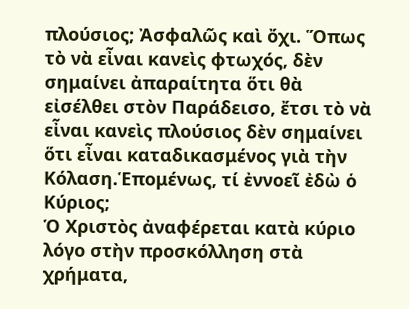πλούσιος; Ἀσφαλῶς καὶ ὄχι. Ὅπως τὸ νὰ εἶναι κανεὶς φτωχός, δὲν σημαίνει ἀπαραίτητα ὅτι θὰ εἰσέλθει στὸν Παράδεισο, ἔτσι τὸ νὰ εἶναι κανεὶς πλούσιος δὲν σημαίνει ὅτι εἶναι καταδικασμένος γιὰ τὴν Κόλαση.Ἑπομένως, τί ἐννοεῖ ἐδὼ ὁ Κύριος;
Ὁ Χριστὸς ἀναφέρεται κατὰ κύριο λόγο στὴν προσκόλληση στὰ χρήματα,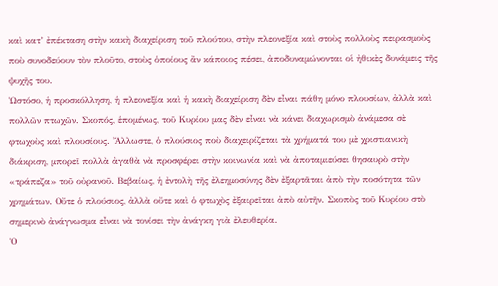καὶ κατ’ ἐπέκταση στὴν κακὴ διαχείριση τοῦ πλούτου, στὴν πλεονεξία καὶ στοὺς πολλοὺς πειρασμοὺς ποὺ συνοδεύουν τὸν πλοῦτο, στοὺς ὁποίους ἂν κάποιος πέσει, ἀποδυναμώνονται οἱ ἠθικὲς δυνάμεις τῆς ψυχῆς του.
Ὡστόσο, ἡ προσκόλληση, ἡ πλεονεξία καὶ ἡ κακὴ διαχείριση δὲν εἶναι πάθη μόνο πλουσίων, ἀλλὰ καὶ πολλῶν πτωχῶν. Σκοπός, ἑπομένως, τοῦ Κυρίου μας δὲν εἶναι νὰ κάνει διαχωρισμὸ ἀνάμεσα σὲ φτωχοὺς καὶ πλουσίους. Ἄλλωστε, ὁ πλούσιος ποὺ διαχειρίζεται τὰ χρήματά του μὲ χριστιανικὴ διάκριση, μπορεῖ πολλὰ ἀγαθὰ νὰ προσφέρει στὴν κοινωνία καὶ νὰ ἀποταμιεύσει θησαυρὸ στὴν «τράπεζα» τοῦ οὐρανοῦ. Βεβαίως, ἡ ἐντολὴ τῆς ἐλεημοσύνης δὲν ἐξαρτᾶται ἀπὸ τὴν ποσότητα τῶν χρημάτων. Οὔτε ὁ πλούσιος, ἀλλὰ οὔτε καὶ ὁ φτωχὸς ἐξαιρεῖται ἀπὸ αὐτῆν. Σκοπὸς τοῦ Κυρίου στὸ σημερινὸ ἀνάγνωσμα εἶναι νὰ τονίσει τὴν ἀνάγκη γιὰ ἐλευθερία.
Ὁ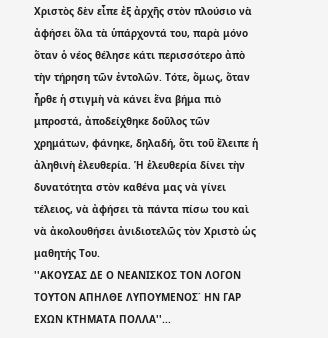Χριστὸς δὲν εἶπε ἐξ ἀρχῆς στὸν πλούσιο νὰ ἀφήσει ὅλα τὰ ὑπάρχοντά του, παρὰ μόνο ὅταν ὁ νέος θέλησε κάτι περισσότερο ἀπὸ τὴν τήρηση τῶν ἐντολῶν. Τότε, ὅμως, ὅταν ἦρθε ἡ στιγμὴ νὰ κάνει ἕνα βήμα πιὸ μπροστά, ἀποδείχθηκε δοῦλος τῶν χρημάτων, φάνηκε, δηλαδή, ὅτι τοῦ ἔλειπε ἡ ἀληθινὴ ἐλευθερία. Ἡ ἐλευθερία δίνει τὴν δυνατότητα στὸν καθένα μας νὰ γίνει τέλειος, νὰ ἀφήσει τὰ πάντα πίσω του καὶ νὰ ἀκολουθήσει ἀνιδιοτελῶς τὸν Χριστὸ ὡς μαθητής Του.
''ΑΚΟΥΣΑΣ ΔΕ Ο ΝΕΑΝΙΣΚΟΣ ΤΟΝ ΛΟΓΟΝ ΤΟΥΤΟΝ ΑΠΗΛΘΕ ΛΥΠΟΥΜΕΝΟΣ΄ ΗΝ ΓΑΡ ΕΧΩΝ ΚΤΗΜΑΤΑ ΠΟΛΛΑ''...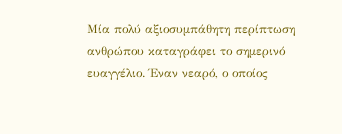Μία πολύ αξιοσυμπάθητη περίπτωση ανθρώπου καταγράφει το σημερινό ευαγγέλιο. Έναν νεαρό, ο οποίος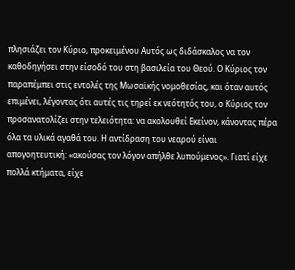πλησιάζει τον Κύριο, προκειμένου Αυτός ως διδάσκαλος να τον καθοδηγήσει στην είσοδό του στη βασιλεία του Θεού. Ο Κύριος τον παραπέμπει στις εντολές της Μωσαϊκής νομοθεσίας, και όταν αυτός επιμένει, λέγοντας ότι αυτές τις τηρεί εκ νεότητός του, ο Κύριος τον προσανατολίζει στην τελειότητα: να ακολουθεί Εκείνον, κάνοντας πέρα όλα τα υλικά αγαθά του. Η αντίδραση του νεαρού είναι απογοητευτική: «ακούσας τον λόγον απήλθε λυπούμενος». Γιατί είχε πολλά κτήματα, είχε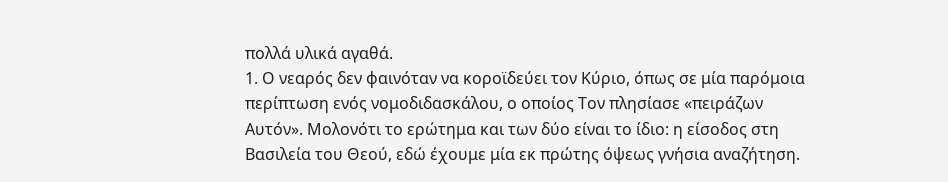πολλά υλικά αγαθά.
1. Ο νεαρός δεν φαινόταν να κοροϊδεύει τον Κύριο, όπως σε μία παρόμοια περίπτωση ενός νομοδιδασκάλου, ο οποίος Τον πλησίασε «πειράζων Αυτόν». Μολονότι το ερώτημα και των δύο είναι το ίδιο: η είσοδος στη Βασιλεία του Θεού, εδώ έχουμε μία εκ πρώτης όψεως γνήσια αναζήτηση.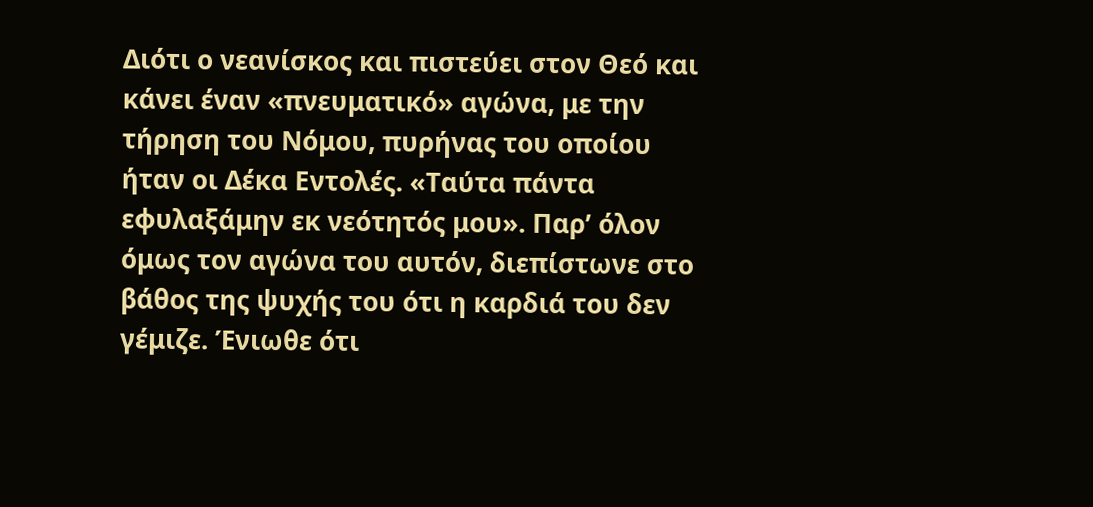Διότι ο νεανίσκος και πιστεύει στον Θεό και κάνει έναν «πνευματικό» αγώνα, με την τήρηση του Νόμου, πυρήνας του οποίου ήταν οι Δέκα Εντολές. «Ταύτα πάντα εφυλαξάμην εκ νεότητός μου». Παρ’ όλον όμως τον αγώνα του αυτόν, διεπίστωνε στο βάθος της ψυχής του ότι η καρδιά του δεν γέμιζε. Ένιωθε ότι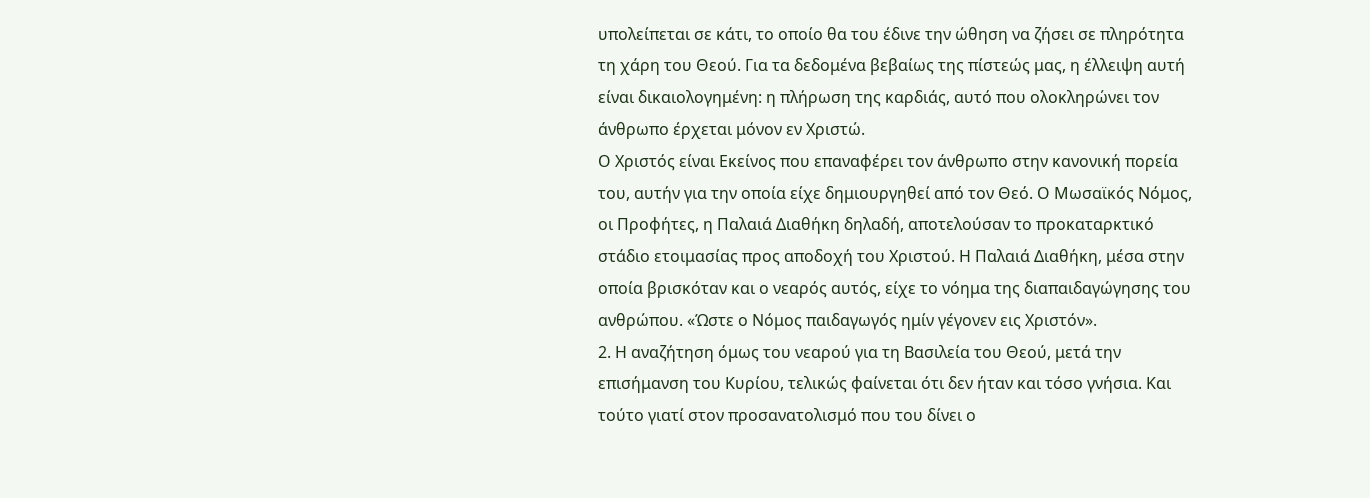υπολείπεται σε κάτι, το οποίο θα του έδινε την ώθηση να ζήσει σε πληρότητα τη χάρη του Θεού. Για τα δεδομένα βεβαίως της πίστεώς μας, η έλλειψη αυτή είναι δικαιολογημένη: η πλήρωση της καρδιάς, αυτό που ολοκληρώνει τον άνθρωπο έρχεται μόνον εν Χριστώ.
Ο Χριστός είναι Εκείνος που επαναφέρει τον άνθρωπο στην κανονική πορεία του, αυτήν για την οποία είχε δημιουργηθεί από τον Θεό. Ο Μωσαϊκός Νόμος, οι Προφήτες, η Παλαιά Διαθήκη δηλαδή, αποτελούσαν το προκαταρκτικό στάδιο ετοιμασίας προς αποδοχή του Χριστού. Η Παλαιά Διαθήκη, μέσα στην οποία βρισκόταν και ο νεαρός αυτός, είχε το νόημα της διαπαιδαγώγησης του ανθρώπου. «Ώστε ο Νόμος παιδαγωγός ημίν γέγονεν εις Χριστόν».
2. Η αναζήτηση όμως του νεαρού για τη Βασιλεία του Θεού, μετά την επισήμανση του Κυρίου, τελικώς φαίνεται ότι δεν ήταν και τόσο γνήσια. Και τούτο γιατί στον προσανατολισμό που του δίνει ο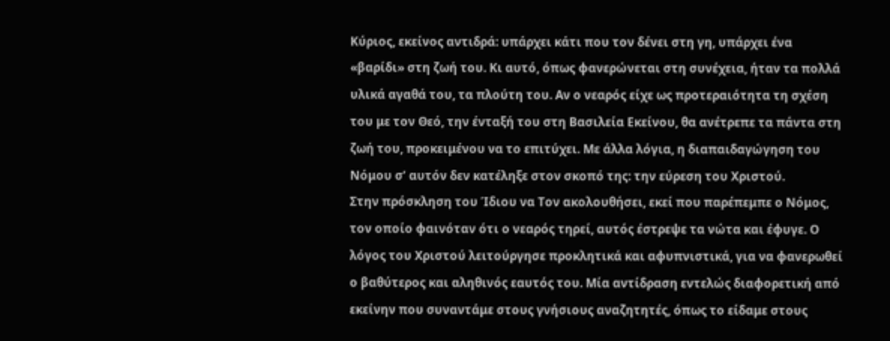Κύριος, εκείνος αντιδρά: υπάρχει κάτι που τον δένει στη γη, υπάρχει ένα «βαρίδι» στη ζωή του. Κι αυτό, όπως φανερώνεται στη συνέχεια, ήταν τα πολλά υλικά αγαθά του, τα πλούτη του. Αν ο νεαρός είχε ως προτεραιότητα τη σχέση του με τον Θεό, την ένταξή του στη Βασιλεία Εκείνου, θα ανέτρεπε τα πάντα στη ζωή του, προκειμένου να το επιτύχει. Με άλλα λόγια, η διαπαιδαγώγηση του Νόμου σ’ αυτόν δεν κατέληξε στον σκοπό της: την εύρεση του Χριστού.
Στην πρόσκληση του Ίδιου να Τον ακολουθήσει, εκεί που παρέπεμπε ο Νόμος, τον οποίο φαινόταν ότι ο νεαρός τηρεί, αυτός έστρεψε τα νώτα και έφυγε. Ο λόγος του Χριστού λειτούργησε προκλητικά και αφυπνιστικά, για να φανερωθεί ο βαθύτερος και αληθινός εαυτός του. Μία αντίδραση εντελώς διαφορετική από εκείνην που συναντάμε στους γνήσιους αναζητητές, όπως το είδαμε στους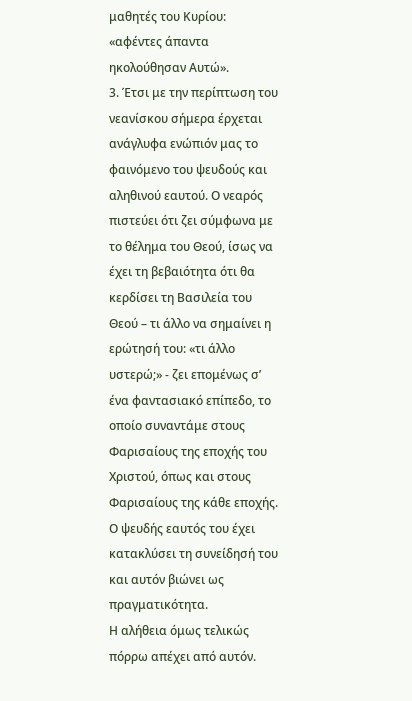μαθητές του Κυρίου: «αφέντες άπαντα ηκολούθησαν Αυτώ».
3. Έτσι με την περίπτωση του νεανίσκου σήμερα έρχεται ανάγλυφα ενώπιόν μας το φαινόμενο του ψευδούς και αληθινού εαυτού. Ο νεαρός πιστεύει ότι ζει σύμφωνα με το θέλημα του Θεού, ίσως να έχει τη βεβαιότητα ότι θα κερδίσει τη Βασιλεία του Θεού – τι άλλο να σημαίνει η ερώτησή του: «τι άλλο υστερώ;» - ζει επομένως σ’ ένα φαντασιακό επίπεδο, το οποίο συναντάμε στους Φαρισαίους της εποχής του Χριστού, όπως και στους Φαρισαίους της κάθε εποχής. Ο ψευδής εαυτός του έχει κατακλύσει τη συνείδησή του και αυτόν βιώνει ως πραγματικότητα.
Η αλήθεια όμως τελικώς πόρρω απέχει από αυτόν.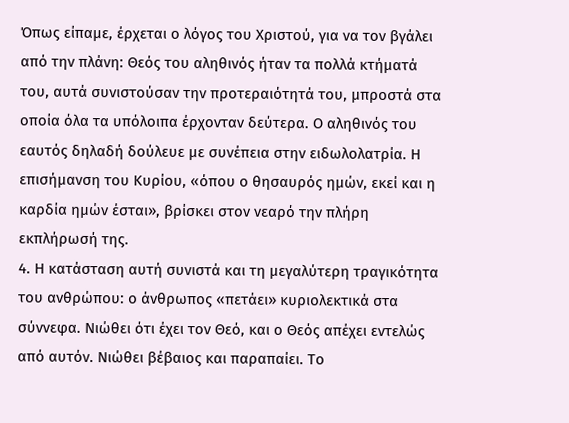Όπως είπαμε, έρχεται ο λόγος του Χριστού, για να τον βγάλει από την πλάνη: Θεός του αληθινός ήταν τα πολλά κτήματά του, αυτά συνιστούσαν την προτεραιότητά του, μπροστά στα οποία όλα τα υπόλοιπα έρχονταν δεύτερα. Ο αληθινός του εαυτός δηλαδή δούλευε με συνέπεια στην ειδωλολατρία. Η επισήμανση του Κυρίου, «όπου ο θησαυρός ημών, εκεί και η καρδία ημών έσται», βρίσκει στον νεαρό την πλήρη εκπλήρωσή της.
4. Η κατάσταση αυτή συνιστά και τη μεγαλύτερη τραγικότητα του ανθρώπου: ο άνθρωπος «πετάει» κυριολεκτικά στα σύννεφα. Νιώθει ότι έχει τον Θεό, και ο Θεός απέχει εντελώς από αυτόν. Νιώθει βέβαιος και παραπαίει. Το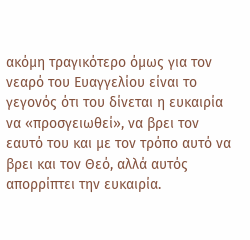ακόμη τραγικότερο όμως για τον νεαρό του Ευαγγελίου είναι το γεγονός ότι του δίνεται η ευκαιρία να «προσγειωθεί», να βρει τον εαυτό του και με τον τρόπο αυτό να βρει και τον Θεό, αλλά αυτός απορρίπτει την ευκαιρία.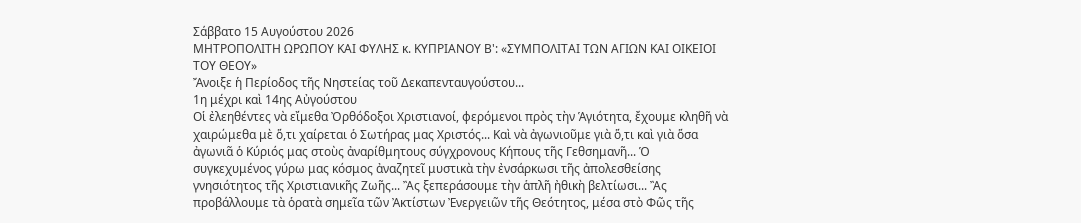Σάββατο 15 Αυγούστου 2026
ΜΗΤΡΟΠΟΛΙΤΗ ΩΡΩΠΟΥ ΚΑΙ ΦΥΛΗΣ κ. ΚΥΠΡΙΑΝΟΥ Β': «ΣΥΜΠΟΛΙΤΑΙ ΤΩΝ ΑΓΙΩΝ ΚΑΙ ΟΙΚΕΙΟΙ ΤΟΥ ΘΕΟΥ»
Ἄνοιξε ἡ Περίοδος τῆς Νηστείας τοῦ Δεκαπενταυγούστου...
1η μέχρι καὶ 14ης Αὐγούστου
Οἱ ἐλεηθέντες νὰ εἴμεθα Ὀρθόδοξοι Χριστιανοί, φερόμενοι πρὸς τὴν Ἁγιότητα, ἔχουμε κληθῆ νὰ χαιρώμεθα μὲ ὅ,τι χαίρεται ὁ Σωτήρας μας Χριστός... Καὶ νὰ ἀγωνιοῦμε γιὰ ὅ,τι καὶ γιὰ ὅσα ἀγωνιᾶ ὁ Κύριός μας στοὺς ἀναρίθμητους σύγχρονους Κήπους τῆς Γεθσημανῆ... Ὁ συγκεχυμένος γύρω μας κόσμος ἀναζητεῖ μυστικὰ τὴν ἐνσάρκωσι τῆς ἀπολεσθείσης γνησιότητος τῆς Χριστιανικῆς Ζωῆς... Ἂς ξεπεράσουμε τὴν ἁπλῆ ἠθικὴ βελτίωσι... Ἂς προβάλλουμε τὰ ὁρατὰ σημεῖα τῶν Ἀκτίστων Ἐνεργειῶν τῆς Θεότητος, μέσα στὸ Φῶς τῆς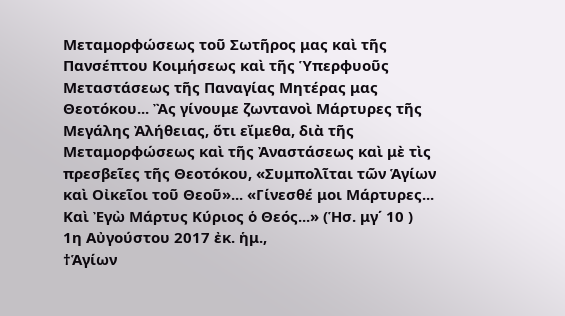Μεταμορφώσεως τοῦ Σωτῆρος μας καὶ τῆς Πανσέπτου Κοιμήσεως καὶ τῆς Ὑπερφυοῦς Μεταστάσεως τῆς Παναγίας Μητέρας μας Θεοτόκου... Ἂς γίνουμε ζωντανοὶ Μάρτυρες τῆς Μεγάλης Ἀλήθειας, ὅτι εἴμεθα, διὰ τῆς Μεταμορφώσεως καὶ τῆς Ἀναστάσεως καὶ μὲ τὶς πρεσβεῖες τῆς Θεοτόκου, «Συμπολῖται τῶν Ἁγίων καὶ Οἰκεῖοι τοῦ Θεοῦ»... «Γίνεσθέ μοι Μάρτυρες... Καὶ Ἐγὼ Μάρτυς Κύριος ὁ Θεός...» (Ἡσ. μγ΄ 10 )
1η Αὐγούστου 2017 ἐκ. ἡμ.,
†Ἁγίων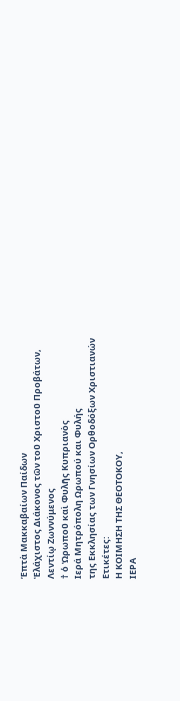Ἑπτὰ Μακκαβαίων Παίδων
Ἐλάχιστος Διάκονος τῶν τοῦ Χριστοῦ Προβάτων,
Λεντίῳ Ζωννύμενος
† ὁ Ὠρωποῦ καὶ Φυλῆς Κυπριανὸς
Ιερά Μητρόπολη Ωρωπού και Φυλής
της Εκκλησίας των Γνησίων Ορθοδόξων Χριστιανών
Ετικέτες:
Η ΚΟΙΜΗΣΗ ΤΗΣ ΘΕΟΤΟΚΟΥ,
ΙΕΡΑ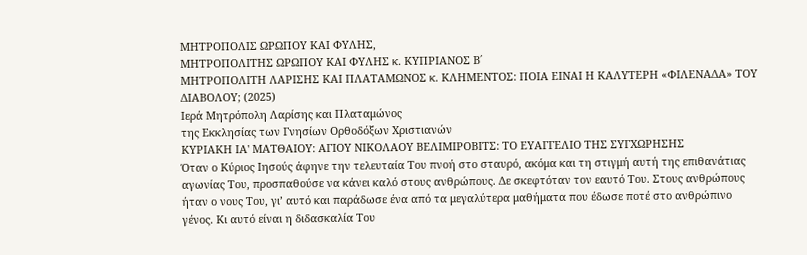ΜΗΤΡΟΠΟΛΙΣ ΩΡΩΠΟΥ ΚΑΙ ΦΥΛΗΣ,
ΜΗΤΡΟΠΟΛΙΤΗΣ ΩΡΩΠΟΥ ΚΑΙ ΦΥΛΗΣ κ. ΚΥΠΡΙΑΝΟΣ Β΄
ΜΗΤΡΟΠΟΛΙΤΗ ΛΑΡΙΣΗΣ ΚΑΙ ΠΛΑΤΑΜΩΝΟΣ κ. ΚΛΗΜΕΝΤΟΣ: ΠΟΙΑ ΕΙΝΑΙ Η ΚΑΛΥΤΕΡΗ «ΦΙΛΕΝΑΔΑ» ΤΟΥ ΔΙΑΒΟΛΟΥ; (2025)
Ιερά Μητρόπολη Λαρίσης και Πλαταμώνος
της Εκκλησίας των Γνησίων Ορθοδόξων Χριστιανών
ΚΥΡΙΑΚΗ ΙΑ' ΜΑΤΘΑΙΟΥ: ΑΓΙΟΥ ΝΙΚΟΛΑΟΥ ΒΕΛΙΜΙΡΟΒΙΤΣ: ΤΟ ΕΥΑΓΓΕΛΙΟ ΤΗΣ ΣΥΓΧΩΡΗΣΗΣ
Όταν ο Κύριος Ιησούς άφηνε την τελευταία Του πνοή στο σταυρό, ακόμα και τη στιγμή αυτή της επιθανάτιας αγωνίας Του, προσπαθούσε να κάνει καλό στους ανθρώπους. Δε σκεφτόταν τον εαυτό Του. Στους ανθρώπους ήταν ο νους Του, γι’ αυτό και παράδωσε ένα από τα μεγαλύτερα μαθήματα που έδωσε ποτέ στο ανθρώπινο γένος. Κι αυτό είναι η διδασκαλία Του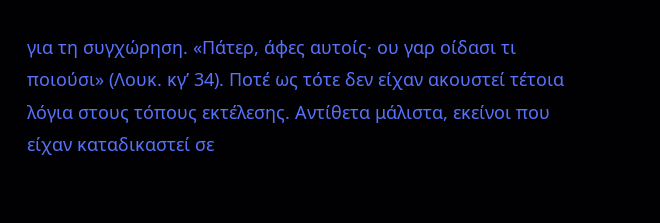για τη συγχώρηση. «Πάτερ, άφες αυτοίς· ου γαρ οίδασι τι ποιούσι» (Λουκ. κγ’ 34). Ποτέ ως τότε δεν είχαν ακουστεί τέτοια λόγια στους τόπους εκτέλεσης. Αντίθετα μάλιστα, εκείνοι που είχαν καταδικαστεί σε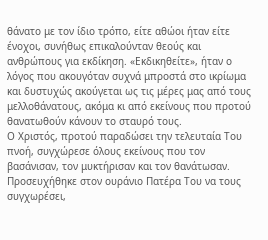θάνατο με τον ίδιο τρόπο, είτε αθώοι ήταν είτε ένοχοι, συνήθως επικαλούνταν θεούς και ανθρώπους για εκδίκηση. «Εκδικηθείτε», ήταν ο λόγος που ακουγόταν συχνά μπροστά στο ικρίωμα και δυστυχώς ακούγεται ως τις μέρες μας από τους μελλοθάνατους, ακόμα κι από εκείνους που προτού θανατωθούν κάνουν το σταυρό τους.
Ο Χριστός, προτού παραδώσει την τελευταία Του πνοή, συγχώρεσε όλους εκείνους που τον βασάνισαν, τον μυκτήρισαν και τον θανάτωσαν. Προσευχήθηκε στον ουράνιο Πατέρα Του να τους συγχωρέσει,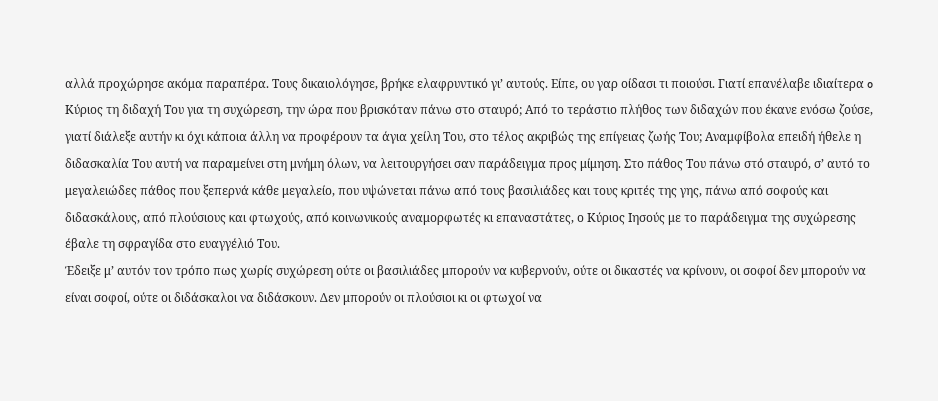αλλά προχώρησε ακόμα παραπέρα. Τους δικαιολόγησε, βρήκε ελαφρυντικό γι’ αυτούς. Είπε, ου γαρ οίδασι τι ποιούσι. Γιατί επανέλαβε ιδιαίτερα o Κύριος τη διδαχή Του για τη συχώρεση, την ώρα που βρισκόταν πάνω στο σταυρό; Από το τεράστιο πλήθος των διδαχών που έκανε ενόσω ζούσε, γιατί διάλεξε αυτήν κι όχι κάποια άλλη να προφέρουν τα άγια χείλη Του, στο τέλος ακριβώς της επίγειας ζωής Του; Αναμφίβολα επειδή ήθελε η διδασκαλία Του αυτή να παραμείνει στη μνήμη όλων, να λειτουργήσει σαν παράδειγμα προς μίμηση. Στο πάθος Του πάνω στό σταυρό, σ’ αυτό το μεγαλειώδες πάθος που ξεπερνά κάθε μεγαλείο, που υψώνεται πάνω από τους βασιλιάδες και τους κριτές της γης, πάνω από σοφούς και διδασκάλους, από πλούσιους και φτωχούς, από κοινωνικούς αναμορφωτές κι επαναστάτες, ο Κύριος Ιησούς με το παράδειγμα της συχώρεσης έβαλε τη σφραγίδα στο ευαγγέλιό Του.
Έδειξε μ’ αυτόν τον τρόπο πως χωρίς συχώρεση ούτε οι βασιλιάδες μπορούν να κυβερνούν, ούτε οι δικαστές να κρίνουν, οι σοφοί δεν μπορούν να είναι σοφοί, ούτε οι διδάσκαλοι να διδάσκουν. Δεν μπορούν οι πλούσιοι κι οι φτωχοί να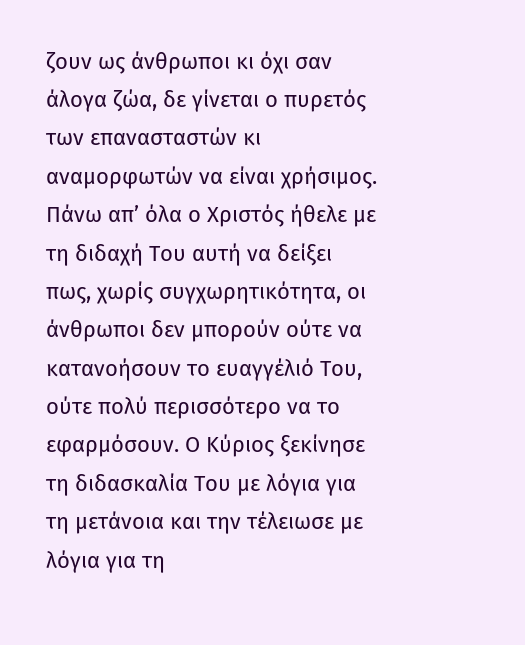ζουν ως άνθρωποι κι όχι σαν άλογα ζώα, δε γίνεται ο πυρετός των επανασταστών κι αναμορφωτών να είναι χρήσιμος. Πάνω απ’ όλα ο Χριστός ήθελε με τη διδαχή Του αυτή να δείξει πως, χωρίς συγχωρητικότητα, οι άνθρωποι δεν μπορούν ούτε να κατανοήσουν το ευαγγέλιό Του, ούτε πολύ περισσότερο να το εφαρμόσουν. Ο Κύριος ξεκίνησε τη διδασκαλία Του με λόγια για τη μετάνοια και την τέλειωσε με λόγια για τη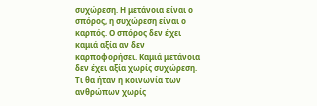συχώρεση. Η μετάνοια είναι ο σπόρος, η συχώρεση είναι ο καρπός. Ο σπόρος δεν έχει καμιά αξία αν δεν καρποφορήσει. Καμιά μετάνοια δεν έχει αξία χωρίς συχώρεση. Τι θα ήταν η κοινωνία των ανθρώπων χωρίς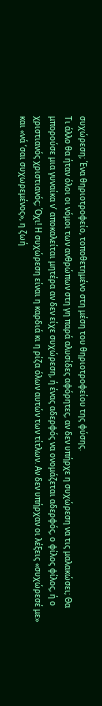συχώρεση; Ένα θηριοτροφείο, τοποθετημένο στη μέση του θηριοτροφείου της φύσης.
Τι άλλο θα ήταν όλοι οι νόμοι των ανθρώπων στη γη παρά αλυσίδες αφόρητες, αν δεν υπήρχε η συχώρεση να τις μαλακώσει; Θα μπορούσε μια γυναίκα ν’ αποκαλείται μητέρα αν δεν είχε συχώρεση, ή ένας αδερφός να ονομάζεται αδερφός, ο φίλος φίλος, ή ο χριστιανός χριστιανός; Όχι! Η συχώρεση είναι η καρδιά κι η ρίζα όλων αυτών των τίτλων. Αν δεν υπήρχαν οι λέξεις «συχώρεσέ με» και «νά ‘σαι συχωρεμένος», η ζωή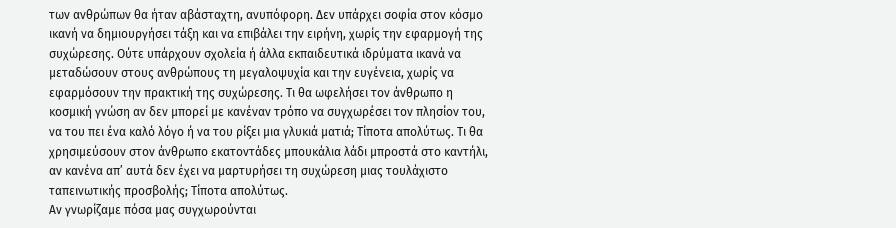των ανθρώπων θα ήταν αβάσταχτη, ανυπόφορη. Δεν υπάρχει σοφία στον κόσμο ικανή να δημιουργήσει τάξη και να επιβάλει την ειρήνη, χωρίς την εφαρμογή της συχώρεσης. Ούτε υπάρχουν σχολεία ή άλλα εκπαιδευτικά ιδρύματα ικανά να μεταδώσουν στους ανθρώπους τη μεγαλοψυχία και την ευγένεια, χωρίς να εφαρμόσουν την πρακτική της συχώρεσης. Τι θα ωφελήσει τον άνθρωπο η κοσμική γνώση αν δεν μπορεί με κανέναν τρόπο να συγχωρέσει τον πλησίον του, να του πει ένα καλό λόγο ή να του ρίξει μια γλυκιά ματιά; Τίποτα απολύτως. Τι θα χρησιμεύσουν στον άνθρωπο εκατοντάδες μπουκάλια λάδι μπροστά στο καντήλι, αν κανένα απ’ αυτά δεν έχει να μαρτυρήσει τη συχώρεση μιας τουλάχιστο ταπεινωτικής προσβολής; Τίποτα απολύτως.
Αν γνωρίζαμε πόσα μας συγχωρούνται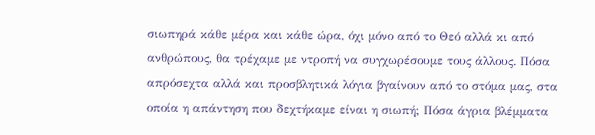σιωπηρά κάθε μέρα και κάθε ώρα, όχι μόνο από το Θεό αλλά κι από ανθρώπους, θα τρέχαμε με ντροπή να συγχωρέσουμε τους άλλους. Πόσα απρόσεχτα αλλά και προσβλητικά λόγια βγαίνουν από το στόμα μας, στα οποία η απάντηση που δεχτήκαμε είναι η σιωπή; Πόσα άγρια βλέμματα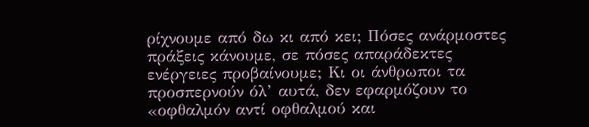ρίχνουμε από δω κι από κει; Πόσες ανάρμοστες πράξεις κάνουμε, σε πόσες απαράδεκτες ενέργειες προβαίνουμε; Κι οι άνθρωποι τα προσπερνούν όλ’ αυτά, δεν εφαρμόζουν το «οφθαλμόν αντί οφθαλμού και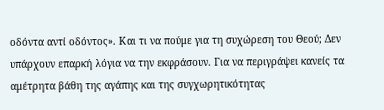οδόντα αντί οδόντος». Και τι να πούμε για τη συχώρεση του Θεού; Δεν υπάρχουν επαρκή λόγια να την εκφράσουν. Για να περιγράψει κανείς τα αμέτρητα βάθη της αγάπης και της συγχωρητικότητας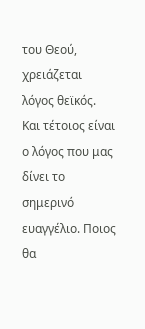του Θεού, χρειάζεται λόγος θεϊκός. Και τέτοιος είναι ο λόγος που μας δίνει το σημερινό ευαγγέλιο. Ποιος θα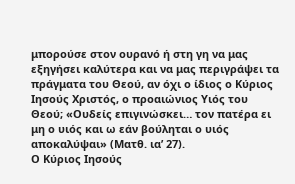μπορούσε στον ουρανό ή στη γη να μας εξηγήσει καλύτερα και να μας περιγράψει τα πράγματα του Θεού, αν όχι ο ίδιος ο Κύριος Ιησούς Χριστός, ο προαιώνιος Υιός του Θεού; «Ουδείς επιγινώσκει… τον πατέρα ει μη ο υιός και ω εάν βούληται ο υιός αποκαλύψαι» (Ματθ. ια’ 27).
Ο Κύριος Ιησούς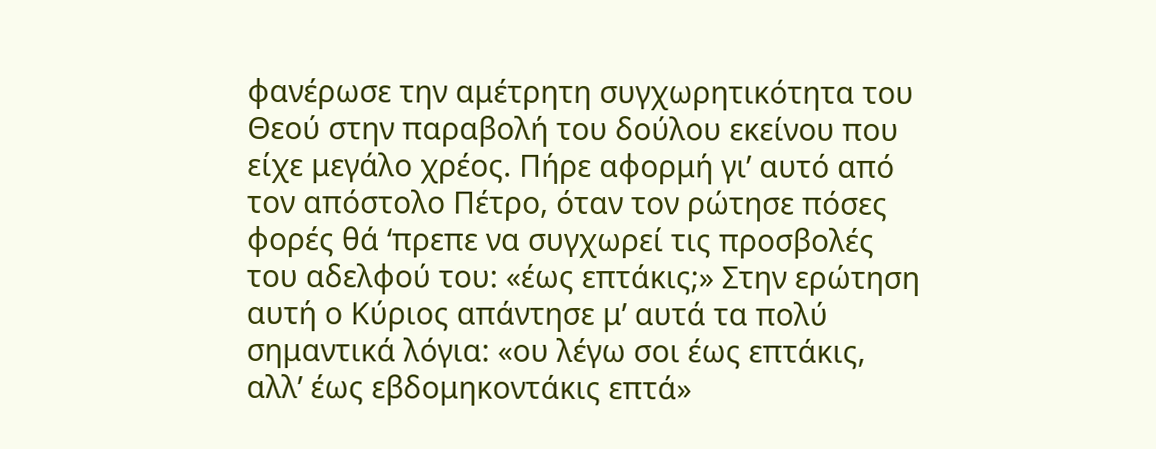φανέρωσε την αμέτρητη συγχωρητικότητα του Θεού στην παραβολή του δούλου εκείνου που είχε μεγάλο χρέος. Πήρε αφορμή γι’ αυτό από τον απόστολο Πέτρο, όταν τον ρώτησε πόσες φορές θά ‘πρεπε να συγχωρεί τις προσβολές του αδελφού του: «έως επτάκις;» Στην ερώτηση αυτή ο Κύριος απάντησε μ’ αυτά τα πολύ σημαντικά λόγια: «ου λέγω σοι έως επτάκις, αλλ’ έως εβδομηκοντάκις επτά»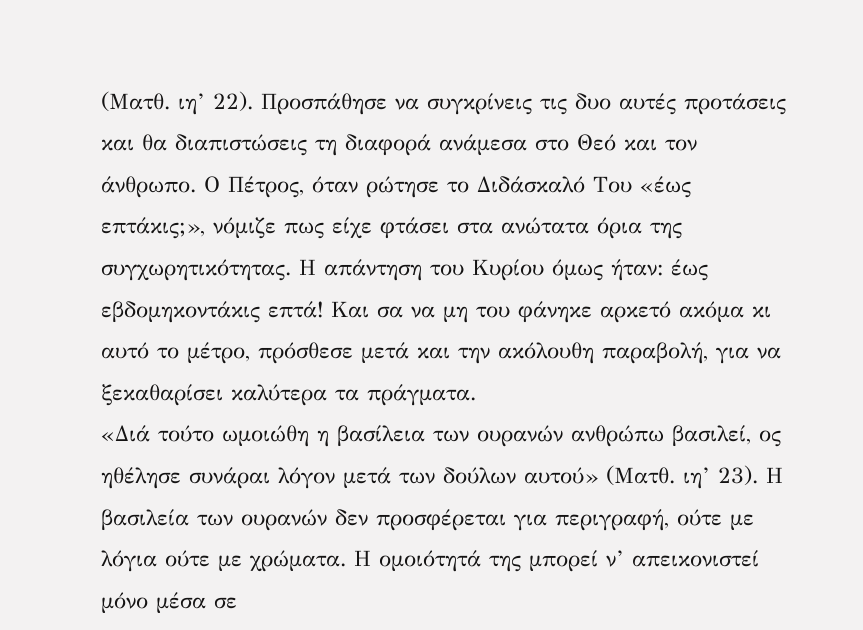(Ματθ. ιη’ 22). Προσπάθησε να συγκρίνεις τις δυο αυτές προτάσεις και θα διαπιστώσεις τη διαφορά ανάμεσα στο Θεό και τον άνθρωπο. Ο Πέτρος, όταν ρώτησε το Διδάσκαλό Του «έως επτάκις;», νόμιζε πως είχε φτάσει στα ανώτατα όρια της συγχωρητικότητας. Η απάντηση του Κυρίου όμως ήταν: έως εβδομηκοντάκις επτά! Και σα να μη του φάνηκε αρκετό ακόμα κι αυτό το μέτρο, πρόσθεσε μετά και την ακόλουθη παραβολή, για να ξεκαθαρίσει καλύτερα τα πράγματα.
«Διά τούτο ωμοιώθη η βασίλεια των ουρανών ανθρώπω βασιλεί, ος ηθέλησε συνάραι λόγον μετά των δούλων αυτού» (Ματθ. ιη’ 23). Η βασιλεία των ουρανών δεν προσφέρεται για περιγραφή, ούτε με λόγια ούτε με χρώματα. Η ομοιότητά της μπορεί ν’ απεικονιστεί μόνο μέσα σε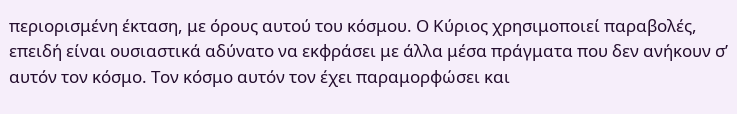περιορισμένη έκταση, με όρους αυτού του κόσμου. Ο Κύριος χρησιμοποιεί παραβολές, επειδή είναι ουσιαστικά αδύνατο να εκφράσει με άλλα μέσα πράγματα που δεν ανήκουν σ’ αυτόν τον κόσμο. Τον κόσμο αυτόν τον έχει παραμορφώσει και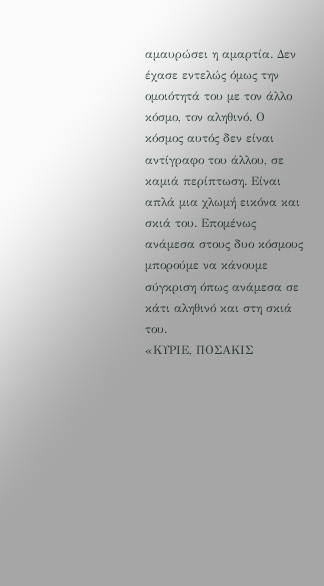αμαυρώσει η αμαρτία. Δεν έχασε εντελώς όμως την ομοιότητά του με τον άλλο κόσμο, τον αληθινό. Ο κόσμος αυτός δεν είναι αντίγραφο του άλλου, σε καμιά περίπτωση. Είναι απλά μια χλωμή εικόνα και σκιά του. Επομένως ανάμεσα στους δυο κόσμους μπορούμε να κάνουμε σύγκριση όπως ανάμεσα σε κάτι αληθινό και στη σκιά του.
«ΚΥΡΙΕ, ΠΟΣΑΚΙΣ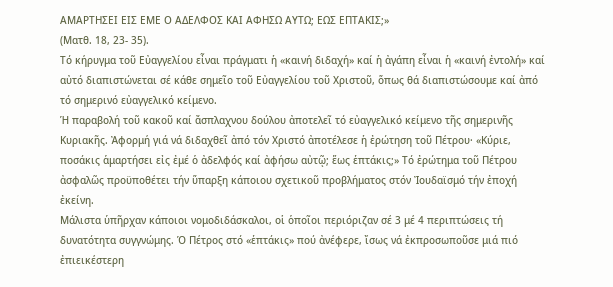ΑΜΑΡΤΗΣΕΙ ΕΙΣ ΕΜΕ Ο ΑΔΕΛΦΟΣ ΚΑΙ ΑΦΗΣΩ ΑΥΤΩ; ΕΩΣ ΕΠΤΑΚΙΣ;»
(Ματθ. 18, 23- 35).
Τό κήρυγμα τοῦ Εὐαγγελίου εἶναι πράγματι ἡ «καινή διδαχή» καί ἡ ἀγάπη εἶναι ἡ «καινή ἐντολή» καί αὐτό διαπιστώνεται σέ κάθε σημεῖο τοῦ Εὐαγγελίου τοῦ Χριστοῦ, ὅπως θά διαπιστώσουμε καί ἀπό τό σημερινό εὐαγγελικό κείμενο.
Ἡ παραβολή τοῦ κακοῦ καί ἄσπλαχνου δούλου ἀποτελεῖ τό εὐαγγελικό κείμενο τῆς σημερινῆς Κυριακῆς. Ἀφορμή γιά νά διδαχθεῖ ἀπό τόν Χριστό ἀποτέλεσε ἡ ἐρώτηση τοῦ Πέτρου· «Κύριε, ποσάκις ἁμαρτήσει εἰς ἐμέ ὁ ἀδελφός καί ἀφήσω αὐτῷ; ἕως ἑπτάκις;» Τό ἐρώτημα τοῦ Πέτρου ἀσφαλῶς προϋποθέτει τήν ὕπαρξη κάποιου σχετικοῦ προβλήματος στόν Ἰουδαϊσμό τήν ἐποχή ἐκείνη.
Μάλιστα ὑπῆρχαν κάποιοι νομοδιδάσκαλοι, οἱ ὁποῖοι περιόριζαν σέ 3 μέ 4 περιπτώσεις τή δυνατότητα συγγνώμης. Ὁ Πέτρος στό «ἑπτάκις» πού ἀνέφερε, ἴσως νά ἐκπροσωποῦσε μιά πιό ἐπιεικέστερη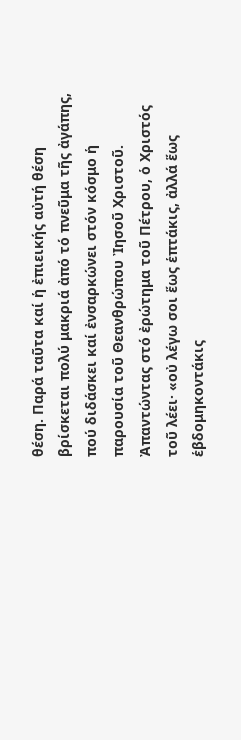θέση. Παρά ταῦτα καί ἡ ἐπιεικής αὐτή θέση βρίσκεται πολύ μακριά ἀπό τό πνεῦμα τῆς ἀγάπης, πού διδάσκει καί ἐνσαρκώνει στόν κόσμο ἡ παρουσία τοῦ Θεανθρώπου Ἰησοῦ Χριστοῦ.
Ἀπαντώντας στό ἐρώτημα τοῦ Πέτρου, ὁ Χριστός τοῦ λέει· «οὐ λέγω σοι ἕως ἑπτάκις, ἀλλά ἕως ἑβδομηκοντάκις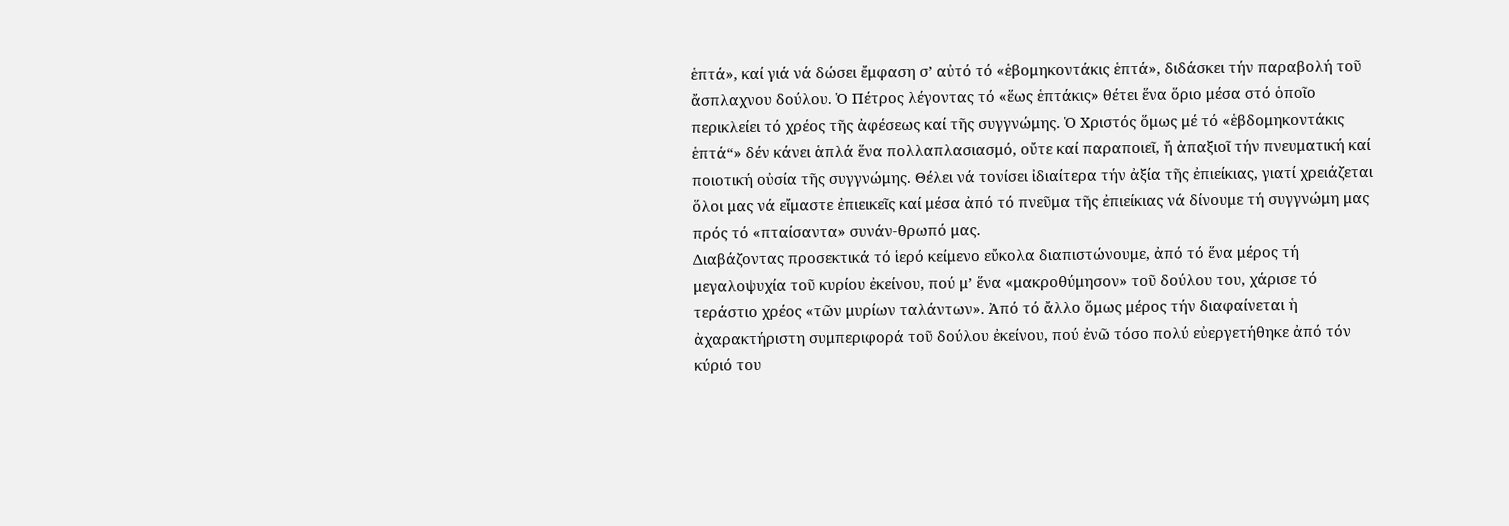ἑπτά», καί γιά νά δώσει ἔμφαση σ’ αὐτό τό «ἑβομηκοντάκις ἑπτά», διδάσκει τήν παραβολή τοῦ ἄσπλαχνου δούλου. Ὁ Πέτρος λέγοντας τό «ἕως ἑπτάκις» θέτει ἕνα ὅριο μέσα στό ὁποῖο περικλείει τό χρέος τῆς ἀφέσεως καί τῆς συγγνώμης. Ὁ Χριστός ὅμως μέ τό «ἑβδομηκοντάκις ἑπτά“» δέν κάνει ἁπλά ἕνα πολλαπλασιασμό, οὔτε καί παραποιεῖ, ἤ ἀπαξιοῖ τήν πνευματική καί ποιοτική οὐσία τῆς συγγνώμης. Θέλει νά τονίσει ἰδιαίτερα τήν ἀξία τῆς ἐπιείκιας, γιατί χρειάζεται ὅλοι μας νά εἴμαστε ἐπιεικεῖς καί μέσα ἀπό τό πνεῦμα τῆς ἐπιείκιας νά δίνουμε τή συγγνώμη μας πρός τό «πταίσαντα» συνάν-θρωπό μας.
Διαβάζοντας προσεκτικά τό ἱερό κείμενο εὔκολα διαπιστώνουμε, ἀπό τό ἕνα μέρος τή μεγαλοψυχία τοῦ κυρίου ἐκείνου, πού μ’ ἕνα «μακροθύμησον» τοῦ δούλου του, χάρισε τό τεράστιο χρέος «τῶν μυρίων ταλάντων». Ἀπό τό ἄλλο ὅμως μέρος τήν διαφαίνεται ἡ ἀχαρακτήριστη συμπεριφορά τοῦ δούλου ἐκείνου, πού ἐνῶ τόσο πολύ εὐεργετήθηκε ἀπό τόν κύριό του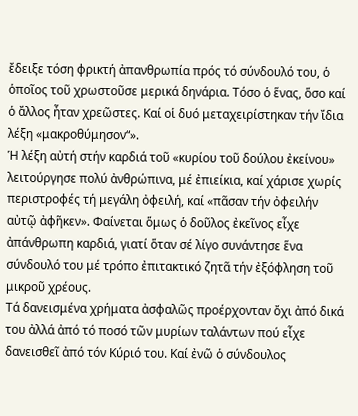ἔδειξε τόση φρικτή ἀπανθρωπία πρός τό σύνδουλό του, ὁ ὁποῖος τοῦ χρωστοῦσε μερικά δηνάρια. Τόσο ὁ ἕνας, ὅσο καί ὁ ἄλλος ἦταν χρεῶστες. Καί οἱ δυό μεταχειρίστηκαν τήν ἴδια λέξη «μακροθύμησον“».
Ἡ λέξη αὐτή στήν καρδιά τοῦ «κυρίου τοῦ δούλου ἐκείνου» λειτούργησε πολύ ἀνθρώπινα, μέ ἐπιείκια, καί χάρισε χωρίς περιστροφές τή μεγάλη ὀφειλή, καί «πᾶσαν τήν ὀφειλήν αὐτῷ ἀφῆκεν». Φαίνεται ὅμως ὁ δοῦλος ἐκεῖνος εἶχε ἀπάνθρωπη καρδιά, γιατί ὅταν σέ λίγο συνάντησε ἕνα σύνδουλό του μέ τρόπο ἐπιτακτικό ζητᾶ τήν ἐξόφληση τοῦ μικροῦ χρέους.
Τά δανεισμένα χρήματα ἀσφαλῶς προέρχονταν ὄχι ἀπό δικά του ἀλλά ἀπό τό ποσό τῶν μυρίων ταλάντων πού εἶχε δανεισθεῖ ἀπό τόν Κύριό του. Καί ἐνῶ ὁ σύνδουλος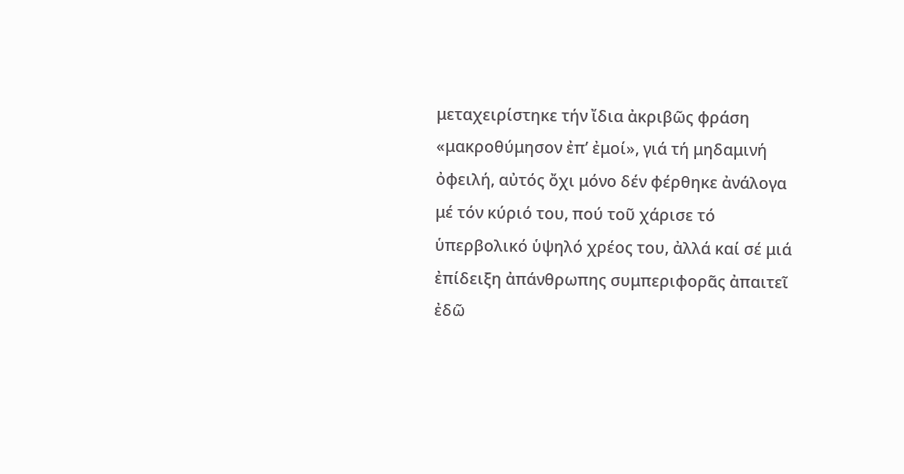μεταχειρίστηκε τήν ἴδια ἀκριβῶς φράση «μακροθύμησον ἐπ’ ἐμοί», γιά τή μηδαμινή ὀφειλή, αὐτός ὄχι μόνο δέν φέρθηκε ἀνάλογα μέ τόν κύριό του, πού τοῦ χάρισε τό ὑπερβολικό ὑψηλό χρέος του, ἀλλά καί σέ μιά ἐπίδειξη ἀπάνθρωπης συμπεριφορᾶς ἀπαιτεῖ ἐδῶ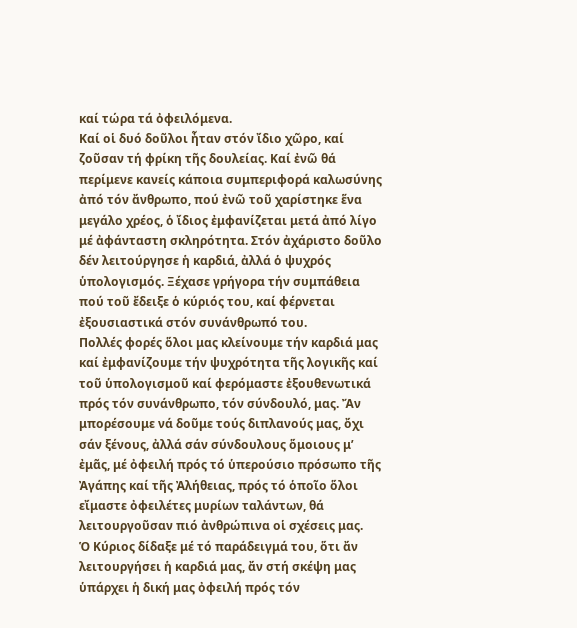καί τώρα τά ὀφειλόμενα.
Καί οἱ δυό δοῦλοι ἦταν στόν ἴδιο χῶρο, καί ζοῦσαν τή φρίκη τῆς δουλείας. Καί ἐνῶ θά περίμενε κανείς κάποια συμπεριφορά καλωσύνης ἀπό τόν ἄνθρωπο, πού ἐνῶ τοῦ χαρίστηκε ἕνα μεγάλο χρέος, ὁ ἴδιος ἐμφανίζεται μετά ἀπό λίγο μέ ἀφάνταστη σκληρότητα. Στόν ἀχάριστο δοῦλο δέν λειτούργησε ἡ καρδιά, ἀλλά ὁ ψυχρός ὑπολογισμός. Ξέχασε γρήγορα τήν συμπάθεια πού τοῦ ἔδειξε ὁ κύριός του, καί φέρνεται ἐξουσιαστικά στόν συνάνθρωπό του.
Πολλές φορές ὅλοι μας κλείνουμε τήν καρδιά μας καί ἐμφανίζουμε τήν ψυχρότητα τῆς λογικῆς καί τοῦ ὑπολογισμοῦ καί φερόμαστε ἐξουθενωτικά πρός τόν συνάνθρωπο, τόν σύνδουλό, μας. Ἄν μπορέσουμε νά δοῦμε τούς διπλανούς μας, ὄχι σάν ξένους, ἀλλά σάν σύνδουλους ὅμοιους μ’ ἐμᾶς, μέ ὀφειλή πρός τό ὑπερούσιο πρόσωπο τῆς Ἀγάπης καί τῆς Ἀλήθειας, πρός τό ὁποῖο ὅλοι εἴμαστε ὀφειλέτες μυρίων ταλάντων, θά λειτουργοῦσαν πιό ἀνθρώπινα οἱ σχέσεις μας.
Ὁ Κύριος δίδαξε μέ τό παράδειγμά του, ὅτι ἄν λειτουργήσει ἡ καρδιά μας, ἄν στή σκέψη μας ὑπάρχει ἡ δική μας ὀφειλή πρός τόν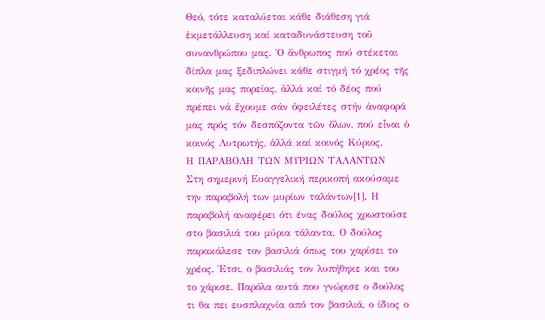Θεό, τότε καταλύεται κάθε διάθεση γιά ἐκμετάλλευση καί καταδυνάστευση τοῦ συνανθρώπου μας. Ὁ ἄνθρωπος πού στέκεται δίπλα μας ξεδιπλώνει κάθε στιγμή τό χρέος τῆς κοινῆς μας πορείας, ἀλλά καί τό δέος πού πρέπει νά ἔχουμε σάν ὀφειλέτες στήν ἀναφορά μας πρός τόν δεσπόζοντα τῶν ὅλων, πού εἶναι ὁ κοινός Λυτρωτής, ἀλλά καί κοινός Κύριος.
Η ΠΑΡΑΒΟΛΗ ΤΩΝ ΜΥΡΙΩΝ ΤΑΛΑΝΤΩΝ
Στη σημερινή Ευαγγελική περικοπή ακούσαμε την παραβολή των μυρίων ταλάντων[1]. Η παραβολή αναφέρει ότι ένας δούλος χρωστούσε στο βασιλιά του μύρια τάλαντα. Ο δούλος παρακάλεσε τον βασιλιά όπως του χαρίσει το χρέος. Έτσι, ο βασιλιάς τον λυπήθηκε και του το χάρισε. Παρόλα αυτά που γνώρισε ο δούλος τι θα πει ευσπλαχνία από τον βασιλιά, ο ίδιος ο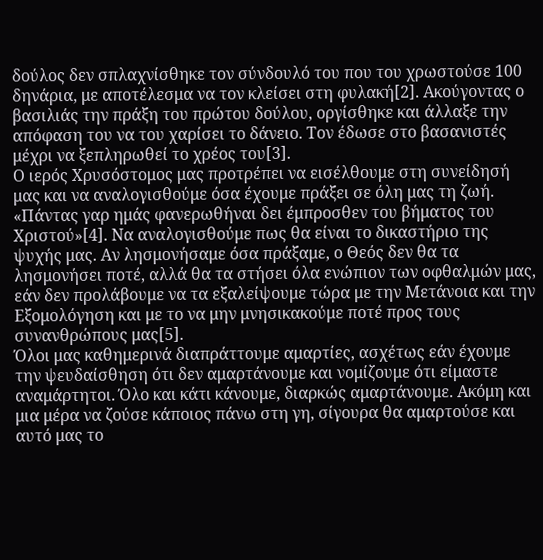δούλος δεν σπλαχνίσθηκε τον σύνδουλό του που του χρωστούσε 100 δηνάρια, με αποτέλεσμα να τον κλείσει στη φυλακή[2]. Ακούγοντας ο βασιλιάς την πράξη του πρώτου δούλου, οργίσθηκε και άλλαξε την απόφαση του να του χαρίσει το δάνειο. Τον έδωσε στο βασανιστές μέχρι να ξεπληρωθεί το χρέος του[3].
Ο ιερός Χρυσόστομος μας προτρέπει να εισέλθουμε στη συνείδησή μας και να αναλογισθούμε όσα έχουμε πράξει σε όλη μας τη ζωή. «Πάντας γαρ ημάς φανερωθήναι δει έμπροσθεν του βήματος του Χριστού»[4]. Να αναλογισθούμε πως θα είναι το δικαστήριο της ψυχής μας. Αν λησμονήσαμε όσα πράξαμε, ο Θεός δεν θα τα λησμονήσει ποτέ, αλλά θα τα στήσει όλα ενώπιον των οφθαλμών μας, εάν δεν προλάβουμε να τα εξαλείψουμε τώρα με την Μετάνοια και την Εξομολόγηση και με το να μην μνησικακούμε ποτέ προς τους συνανθρώπους μας[5].
Όλοι μας καθημερινά διαπράττουμε αμαρτίες, ασχέτως εάν έχουμε την ψευδαίσθηση ότι δεν αμαρτάνουμε και νομίζουμε ότι είμαστε αναμάρτητοι. Όλο και κάτι κάνουμε, διαρκώς αμαρτάνουμε. Ακόμη και μια μέρα να ζούσε κάποιος πάνω στη γη, σίγουρα θα αμαρτούσε και αυτό μας το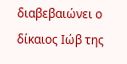διαβεβαιώνει ο δίκαιος Ιώβ της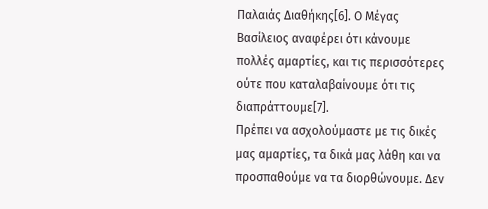Παλαιάς Διαθήκης[6]. Ο Μέγας Βασίλειος αναφέρει ότι κάνουμε πολλές αμαρτίες, και τις περισσότερες ούτε που καταλαβαίνουμε ότι τις διαπράττουμε[7].
Πρέπει να ασχολούμαστε με τις δικές μας αμαρτίες, τα δικά μας λάθη και να προσπαθούμε να τα διορθώνουμε. Δεν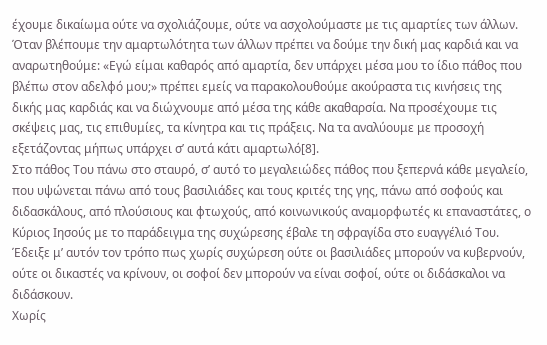έχουμε δικαίωμα ούτε να σχολιάζουμε, ούτε να ασχολούμαστε με τις αμαρτίες των άλλων. Όταν βλέπουμε την αμαρτωλότητα των άλλων πρέπει να δούμε την δική μας καρδιά και να αναρωτηθούμε: «Εγώ είμαι καθαρός από αμαρτία, δεν υπάρχει μέσα μου το ίδιο πάθος που βλέπω στον αδελφό μου;» πρέπει εμείς να παρακολουθούμε ακούραστα τις κινήσεις της δικής μας καρδιάς και να διώχνουμε από μέσα της κάθε ακαθαρσία. Να προσέχουμε τις σκέψεις μας, τις επιθυμίες, τα κίνητρα και τις πράξεις. Να τα αναλύουμε με προσοχή εξετάζοντας μήπως υπάρχει σ’ αυτά κάτι αμαρτωλό[8].
Στο πάθος Του πάνω στο σταυρό, σ’ αυτό το μεγαλειώδες πάθος που ξεπερνά κάθε μεγαλείο, που υψώνεται πάνω από τους βασιλιάδες και τους κριτές της γης, πάνω από σοφούς και διδασκάλους, από πλούσιους και φτωχούς, από κοινωνικούς αναμορφωτές κι επαναστάτες, ο Κύριος Ιησούς με το παράδειγμα της συχώρεσης έβαλε τη σφραγίδα στο ευαγγέλιό Του. Έδειξε μ’ αυτόν τον τρόπο πως χωρίς συχώρεση ούτε οι βασιλιάδες μπορούν να κυβερνούν, ούτε οι δικαστές να κρίνουν, οι σοφοί δεν μπορούν να είναι σοφοί, ούτε οι διδάσκαλοι να διδάσκουν.
Χωρίς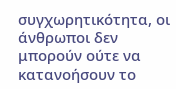συγχωρητικότητα, οι άνθρωποι δεν μπορούν ούτε να κατανοήσουν το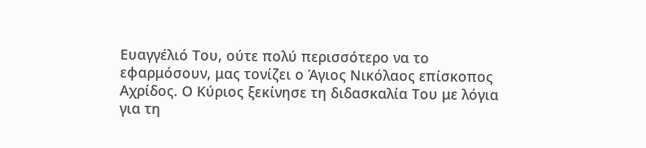Ευαγγέλιό Του, ούτε πολύ περισσότερο να το εφαρμόσουν, μας τονίζει ο Άγιος Νικόλαος επίσκοπος Αχρίδος. Ο Κύριος ξεκίνησε τη διδασκαλία Του με λόγια για τη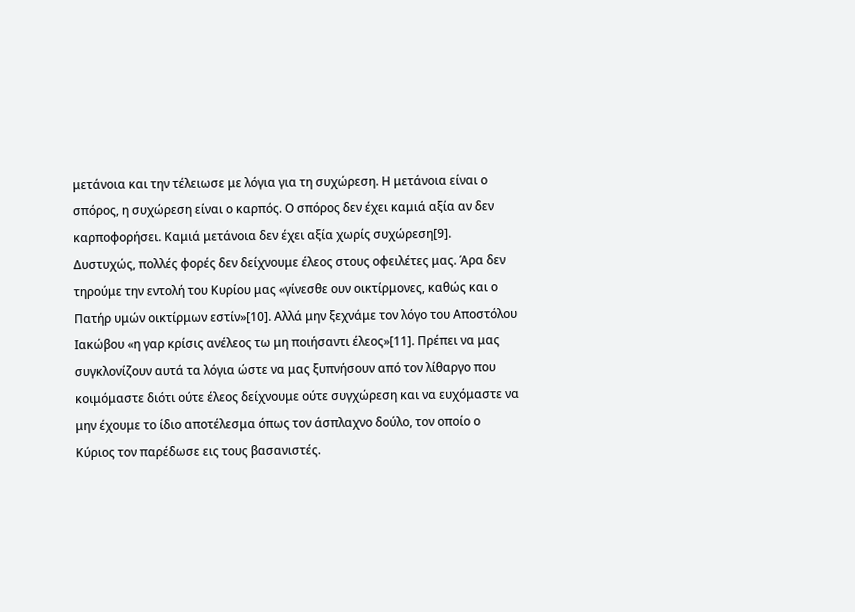μετάνοια και την τέλειωσε με λόγια για τη συχώρεση. Η μετάνοια είναι ο σπόρος, η συχώρεση είναι ο καρπός. Ο σπόρος δεν έχει καμιά αξία αν δεν καρποφορήσει. Καμιά μετάνοια δεν έχει αξία χωρίς συχώρεση[9].
Δυστυχώς, πολλές φορές δεν δείχνουμε έλεος στους οφειλέτες μας. Άρα δεν τηρούμε την εντολή του Κυρίου μας «γίνεσθε ουν οικτίρμονες, καθώς και ο Πατήρ υμών οικτίρμων εστίν»[10]. Αλλά μην ξεχνάμε τον λόγο του Αποστόλου Ιακώβου «η γαρ κρίσις ανέλεος τω μη ποιήσαντι έλεος»[11]. Πρέπει να μας συγκλονίζουν αυτά τα λόγια ώστε να μας ξυπνήσουν από τον λίθαργο που κοιμόμαστε διότι ούτε έλεος δείχνουμε ούτε συγχώρεση και να ευχόμαστε να μην έχουμε το ίδιο αποτέλεσμα όπως τον άσπλαχνο δούλο, τον οποίο ο Κύριος τον παρέδωσε εις τους βασανιστές.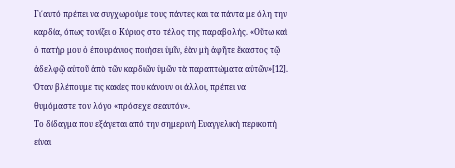Γι΄αυτό πρέπει να συγχωρούμε τους πάντες και τα πάντα με όλη την καρδία, όπως τονίζει ο Κύριος στο τέλος της παραβολής. «Οὕτω καὶ ὁ πατήρ μου ὁ ἐπουράνιος ποιήσει ὑμῖν, ἐὰν μὴ ἀφῆτε ἕκαστος τῷ ἀδελφῷ αὐτοῦ ἀπὸ τῶν καρδιῶν ὑμῶν τὰ παραπτώματα αὐτῶν»[12]. Όταν βλέπουμε τις κακίες που κάνουν οι άλλοι, πρέπει να θυμόμαστε τον λόγο «πρόσεχε σεαυτόν».
Το δίδαγμα που εξάγεται από την σημερινή Ευαγγελική περικοπή είναι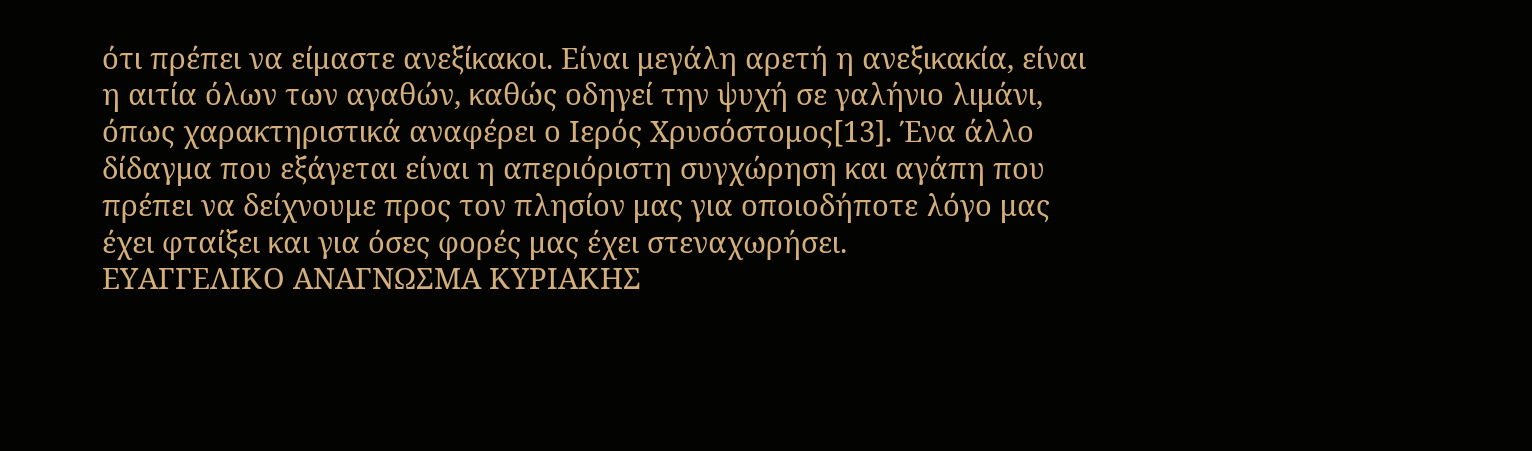ότι πρέπει να είμαστε ανεξίκακοι. Είναι μεγάλη αρετή η ανεξικακία, είναι η αιτία όλων των αγαθών, καθώς οδηγεί την ψυχή σε γαλήνιο λιμάνι, όπως χαρακτηριστικά αναφέρει ο Ιερός Χρυσόστομος[13]. Ένα άλλο δίδαγμα που εξάγεται είναι η απεριόριστη συγχώρηση και αγάπη που πρέπει να δείχνουμε προς τον πλησίον μας για οποιοδήποτε λόγο μας έχει φταίξει και για όσες φορές μας έχει στεναχωρήσει.
ΕΥΑΓΓΕΛΙΚΟ ΑΝΑΓΝΩΣΜΑ ΚΥΡΙΑΚΗΣ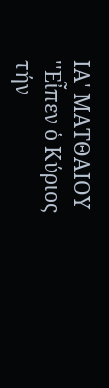ΙΑ' ΜΑΤΘΑΙΟΥ
''Εἶπεν ὁ Κύριος τήν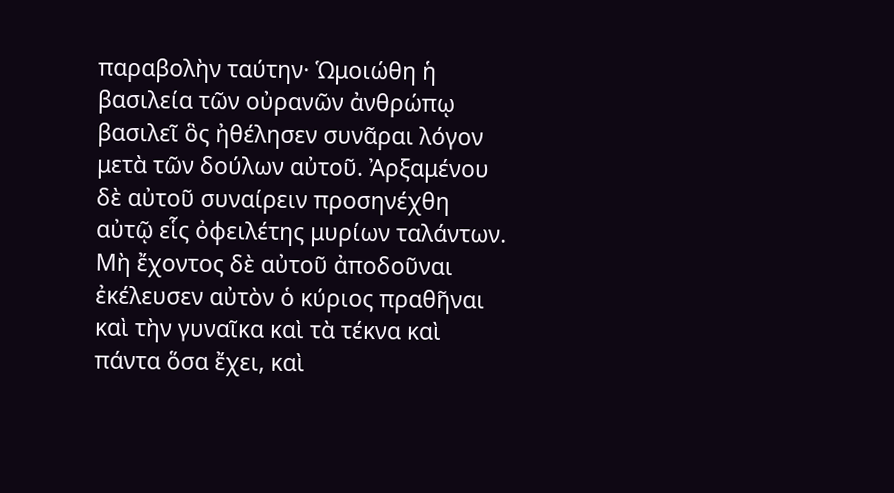παραβολὴν ταύτην· Ὡμοιώθη ἡ βασιλεία τῶν οὐρανῶν ἀνθρώπῳ βασιλεῖ ὃς ἠθέλησεν συνᾶραι λόγον μετὰ τῶν δούλων αὐτοῦ. Ἀρξαμένου δὲ αὐτοῦ συναίρειν προσηνέχθη αὐτῷ εἷς ὀφειλέτης μυρίων ταλάντων. Μὴ ἔχοντος δὲ αὐτοῦ ἀποδοῦναι ἐκέλευσεν αὐτὸν ὁ κύριος πραθῆναι καὶ τὴν γυναῖκα καὶ τὰ τέκνα καὶ πάντα ὅσα ἔχει, καὶ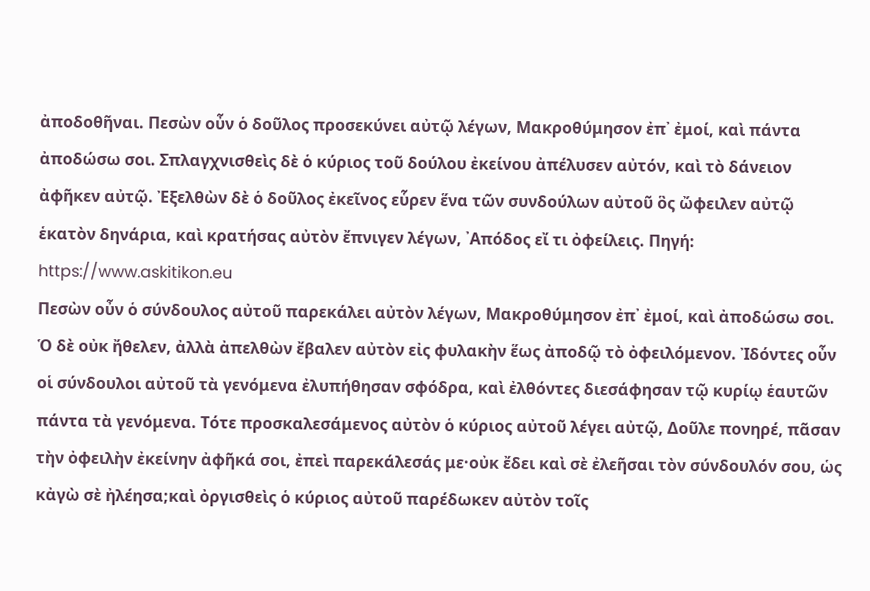ἀποδοθῆναι. Πεσὼν οὖν ὁ δοῦλος προσεκύνει αὐτῷ λέγων, Μακροθύμησον ἐπ᾽ ἐμοί, καὶ πάντα ἀποδώσω σοι. Σπλαγχνισθεὶς δὲ ὁ κύριος τοῦ δούλου ἐκείνου ἀπέλυσεν αὐτόν, καὶ τὸ δάνειον ἀφῆκεν αὐτῷ. Ἐξελθὼν δὲ ὁ δοῦλος ἐκεῖνος εὗρεν ἕνα τῶν συνδούλων αὐτοῦ ὃς ὤφειλεν αὐτῷ ἑκατὸν δηνάρια, καὶ κρατήσας αὐτὸν ἔπνιγεν λέγων, ᾽Απόδος εἴ τι ὀφείλεις. Πηγή: https://www.askitikon.eu
Πεσὼν οὖν ὁ σύνδουλος αὐτοῦ παρεκάλει αὐτὸν λέγων, Μακροθύμησον ἐπ᾽ ἐμοί, καὶ ἀποδώσω σοι. Ὁ δὲ οὐκ ἤθελεν, ἀλλὰ ἀπελθὼν ἔβαλεν αὐτὸν εἰς φυλακὴν ἕως ἀποδῷ τὸ ὀφειλόμενον. Ἰδόντες οὖν οἱ σύνδουλοι αὐτοῦ τὰ γενόμενα ἐλυπήθησαν σφόδρα, καὶ ἐλθόντες διεσάφησαν τῷ κυρίῳ ἑαυτῶν πάντα τὰ γενόμενα. Τότε προσκαλεσάμενος αὐτὸν ὁ κύριος αὐτοῦ λέγει αὐτῷ, Δοῦλε πονηρέ, πᾶσαν τὴν ὀφειλὴν ἐκείνην ἀφῆκά σοι, ἐπεὶ παρεκάλεσάς με·οὐκ ἔδει καὶ σὲ ἐλεῆσαι τὸν σύνδουλόν σου, ὡς κἀγὼ σὲ ἠλέησα;καὶ ὀργισθεὶς ὁ κύριος αὐτοῦ παρέδωκεν αὐτὸν τοῖς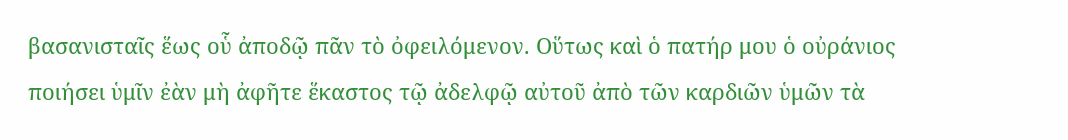βασανισταῖς ἕως οὗ ἀποδῷ πᾶν τὸ ὀφειλόμενον. Οὕτως καὶ ὁ πατήρ μου ὁ οὐράνιος ποιήσει ὑμῖν ἐὰν μὴ ἀφῆτε ἕκαστος τῷ ἀδελφῷ αὐτοῦ ἀπὸ τῶν καρδιῶν ὑμῶν τὰ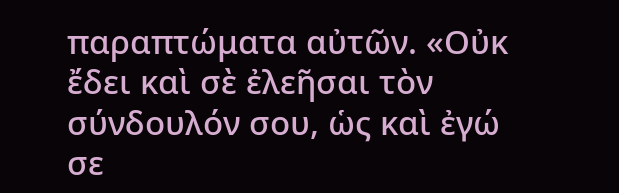παραπτώματα αὐτῶν. «Οὐκ ἔδει καὶ σὲ ἐλεῆσαι τὸν σύνδουλόν σου, ὡς καὶ ἐγώ σε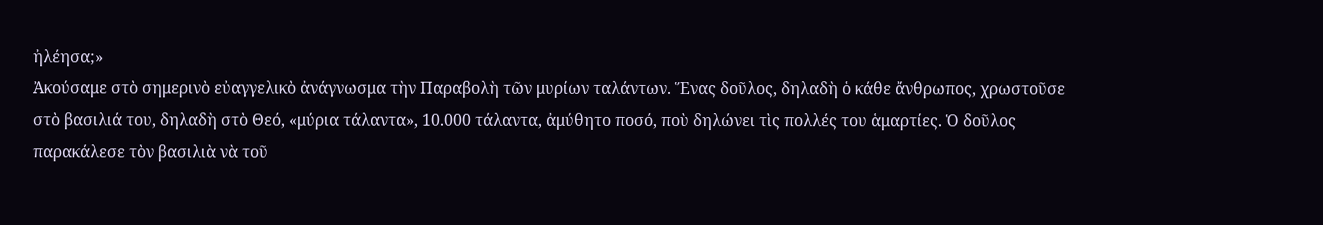ἠλέησα;»
Ἀκούσαμε στὸ σημερινὸ εὐαγγελικὸ ἀνάγνωσμα τὴν Παραβολὴ τῶν μυρίων ταλάντων. Ἕνας δοῦλος, δηλαδὴ ὁ κάθε ἄνθρωπος, χρωστοῦσε στὸ βασιλιά του, δηλαδὴ στὸ Θεό, «μύρια τάλαντα», 10.000 τάλαντα, ἀμύθητο ποσό, ποὺ δηλώνει τὶς πολλές του ἁμαρτίες. Ὁ δοῦλος παρακάλεσε τὸν βασιλιὰ νὰ τοῦ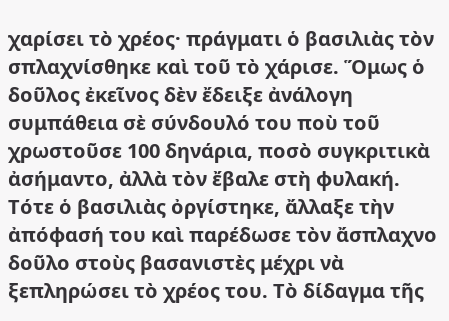χαρίσει τὸ χρέος· πράγματι ὁ βασιλιὰς τὸν σπλαχνίσθηκε καὶ τοῦ τὸ χάρισε. Ὅμως ὁ δοῦλος ἐκεῖνος δὲν ἔδειξε ἀνάλογη συμπάθεια σὲ σύνδουλό του ποὺ τοῦ χρωστοῦσε 100 δηνάρια, ποσὸ συγκριτικὰ ἀσήμαντο, ἀλλὰ τὸν ἔβαλε στὴ φυλακή. Τότε ὁ βασιλιὰς ὀργίστηκε, ἄλλαξε τὴν ἀπόφασή του καὶ παρέδωσε τὸν ἄσπλαχνο δοῦλο στοὺς βασανιστὲς μέχρι νὰ ξεπληρώσει τὸ χρέος του. Τὸ δίδαγμα τῆς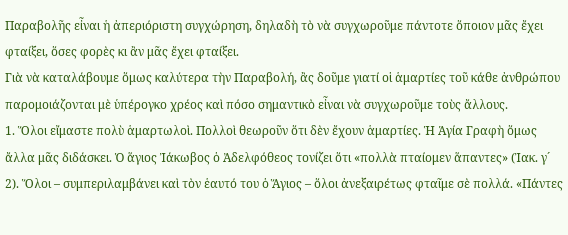Παραβολῆς εἶναι ἡ ἀπεριόριστη συγχώρηση, δηλαδὴ τὸ νὰ συγχωροῦμε πάντοτε ὅποιον μᾶς ἔχει φταίξει, ὅσες φορὲς κι ἂν μᾶς ἔχει φταίξει.
Γιὰ νὰ καταλάβουμε ὅμως καλύτερα τὴν Παραβολή, ἂς δοῦμε γιατί οἱ ἁμαρτίες τοῦ κάθε ἀνθρώπου παρομοιάζονται μὲ ὑπέρογκο χρέος καὶ πόσο σημαντικὸ εἶναι νὰ συγχωροῦμε τοὺς ἄλλους.
1. Ὅλοι εἴμαστε πολὺ ἁμαρτωλοὶ. Πολλοὶ θεωροῦν ὅτι δὲν ἔχουν ἁμαρτίες. Ἡ Ἁγία Γραφὴ ὅμως ἄλλα μᾶς διδάσκει. Ὁ ἅγιος Ἰάκωβος ὁ Ἀδελφόθεος τονίζει ὅτι «πολλὰ πταίομεν ἅπαντες» (Ἰακ. γ´ 2). Ὅλοι – συμπεριλαμβάνει καὶ τὸν ἑαυτό του ὁ Ἅγιος – ὅλοι ἀνεξαιρέτως φταῖμε σὲ πολλά. «Πάντες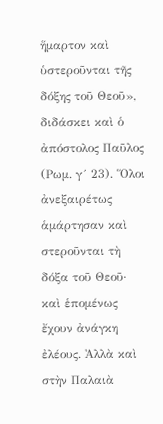ἥμαρτον καὶ ὑστεροῦνται τῆς δόξης τοῦ Θεοῦ», διδάσκει καὶ ὁ ἀπόστολος Παῦλος (Ρωμ. γ´ 23). Ὅλοι ἀνεξαιρέτως ἁμάρτησαν καὶ στεροῦνται τὴ δόξα τοῦ Θεοῦ· καὶ ἑπομένως ἔχουν ἀνάγκη ἐλέους. Ἀλλὰ καὶ στὴν Παλαιὰ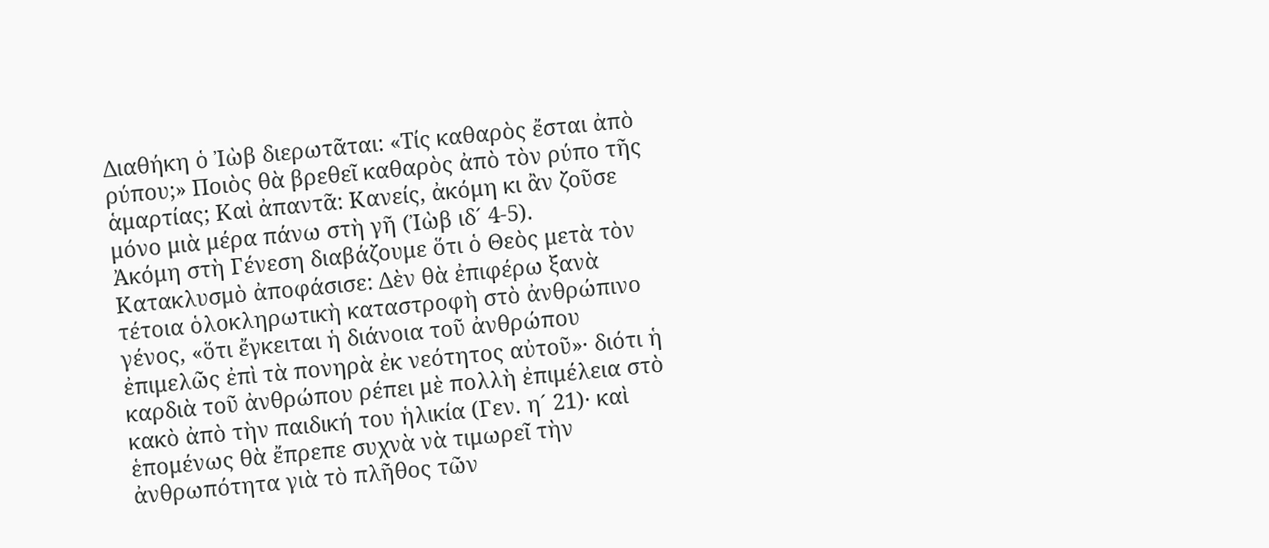Διαθήκη ὁ Ἰὼβ διερωτᾶται: «Τίς καθαρὸς ἔσται ἀπὸ ρύπου;» Ποιὸς θὰ βρεθεῖ καθαρὸς ἀπὸ τὸν ρύπο τῆς ἁμαρτίας; Καὶ ἀπαντᾶ: Κανείς, ἀκόμη κι ἂν ζοῦσε μόνο μιὰ μέρα πάνω στὴ γῆ (Ἰὼβ ιδ´ 4-5).
Ἀκόμη στὴ Γένεση διαβάζουμε ὅτι ὁ Θεὸς μετὰ τὸν Κατακλυσμὸ ἀποφάσισε: Δὲν θὰ ἐπιφέρω ξανὰ τέτοια ὁλοκληρωτικὴ καταστροφὴ στὸ ἀνθρώπινο γένος, «ὅτι ἔγκειται ἡ διάνοια τοῦ ἀνθρώπου ἐπιμελῶς ἐπὶ τὰ πονηρὰ ἐκ νεότητος αὐτοῦ»· διότι ἡ καρδιὰ τοῦ ἀνθρώπου ρέπει μὲ πολλὴ ἐπιμέλεια στὸ κακὸ ἀπὸ τὴν παιδική του ἡλικία (Γεν. η´ 21)· καὶ ἑπομένως θὰ ἔπρεπε συχνὰ νὰ τιμωρεῖ τὴν ἀνθρωπότητα γιὰ τὸ πλῆθος τῶν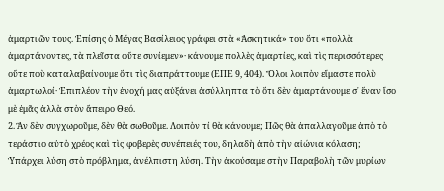ἁμαρτιῶν τους. Ἐπίσης ὁ Μέγας Βασίλειος γράφει στὰ «Ἀσκητικά» του ὅτι «πολλὰ ἁμαρτάνοντες, τὰ πλεῖστα οὔτε συνίεμεν»· κάνουμε πολλὲς ἁμαρτίες, καὶ τὶς περισσότερες οὔτε ποὺ καταλαβαίνουμε ὅτι τὶς διαπράττουμε (ΕΠΕ 9, 404). Ὅλοι λοιπὸν εἴμαστε πολὺ ἁμαρτωλοί· Ἐπιπλέον τὴν ἐνοχή μας αὐξάνει ἀσύλληπτα τὸ ὅτι δὲν ἁμαρτάνουμε σ᾿ ἕναν ἴσο μὲ ἐμᾶς ἀλλὰ στὸν ἄπειρο Θεό.
2. Ἂν δὲν συγχωροῦμε, δὲν θὰ σωθοῦμε. Λοιπὸν τί θὰ κάνουμε; Πῶς θὰ ἀπαλλαγοῦμε ἀπὸ τὸ τεράστιο αὐτὸ χρέος καὶ τὶς φοβερὲς συνέπειές του, δηλαδὴ ἀπὸ τὴν αἰώνια κόλαση; Ὑπάρχει λύση στὸ πρόβλημα, ἀνέλπιστη λύση. Τὴν ἀκούσαμε στὴν Παραβολὴ τῶν μυρίων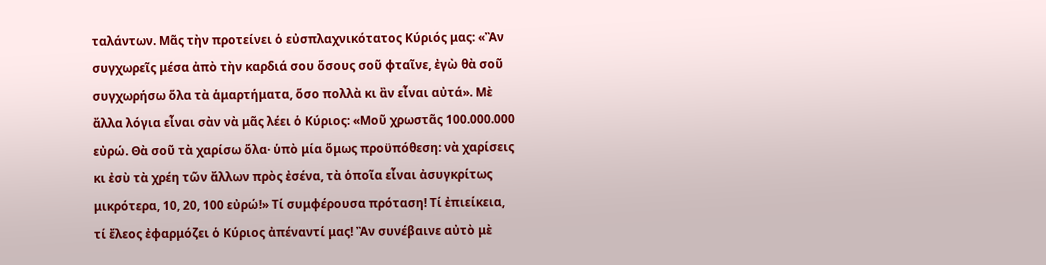ταλάντων. Μᾶς τὴν προτείνει ὁ εὐσπλαχνικότατος Κύριός μας: «Ἂν συγχωρεῖς μέσα ἀπὸ τὴν καρδιά σου ὅσους σοῦ φταῖνε, ἐγὼ θὰ σοῦ συγχωρήσω ὅλα τὰ ἁμαρτήματα, ὅσο πολλὰ κι ἂν εἶναι αὐτά». Μὲ ἄλλα λόγια εἶναι σὰν νὰ μᾶς λέει ὁ Κύριος: «Μοῦ χρωστᾶς 100.000.000 εὐρώ. Θὰ σοῦ τὰ χαρίσω ὅλα· ὑπὸ μία ὅμως προϋπόθεση: νὰ χαρίσεις κι ἐσὺ τὰ χρέη τῶν ἄλλων πρὸς ἐσένα, τὰ ὁποῖα εἶναι ἀσυγκρίτως μικρότερα, 10, 20, 100 εὐρώ!» Τί συμφέρουσα πρόταση! Τί ἐπιείκεια, τί ἔλεος ἐφαρμόζει ὁ Κύριος ἀπέναντί μας! Ἂν συνέβαινε αὐτὸ μὲ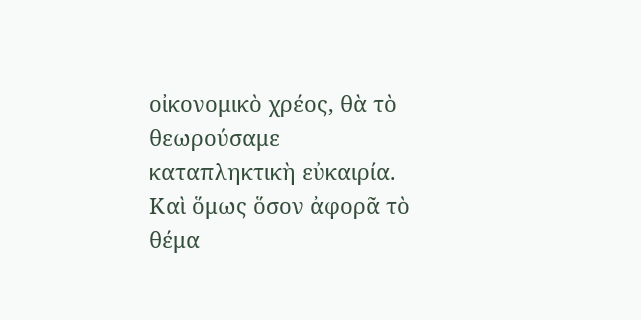οἰκονομικὸ χρέος, θὰ τὸ θεωρούσαμε καταπληκτικὴ εὐκαιρία.
Καὶ ὅμως ὅσον ἀφορᾶ τὸ θέμα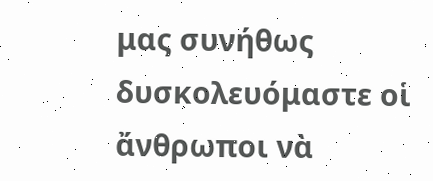μας συνήθως δυσκολευόμαστε οἱ ἄνθρωποι νὰ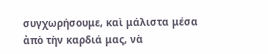συγχωρήσουμε, καὶ μάλιστα μέσα ἀπὸ τὴν καρδιά μας, νὰ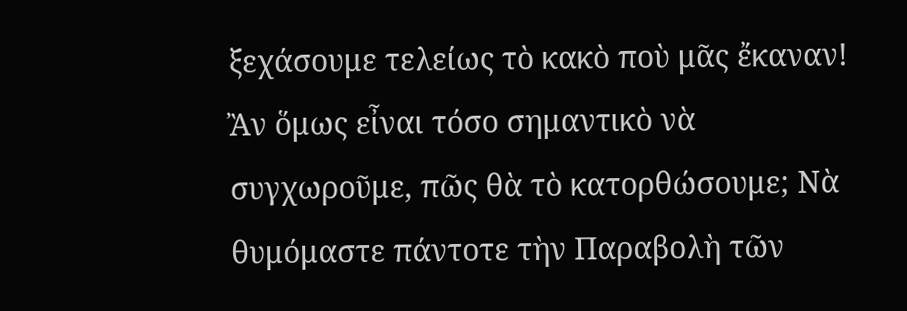ξεχάσουμε τελείως τὸ κακὸ ποὺ μᾶς ἔκαναν! Ἂν ὅμως εἶναι τόσο σημαντικὸ νὰ συγχωροῦμε, πῶς θὰ τὸ κατορθώσουμε; Νὰ θυμόμαστε πάντοτε τὴν Παραβολὴ τῶν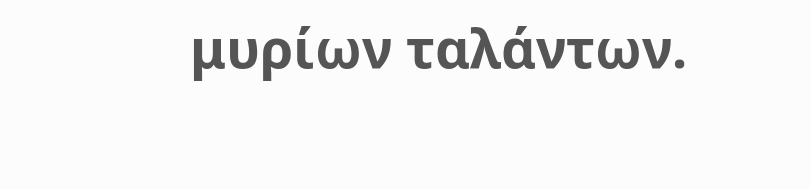μυρίων ταλάντων.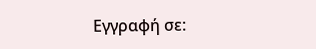Εγγραφή σε: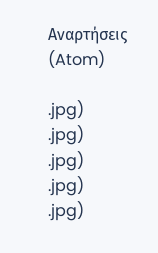Αναρτήσεις (Atom)

.jpg)
.jpg)
.jpg)
.jpg)
.jpg)